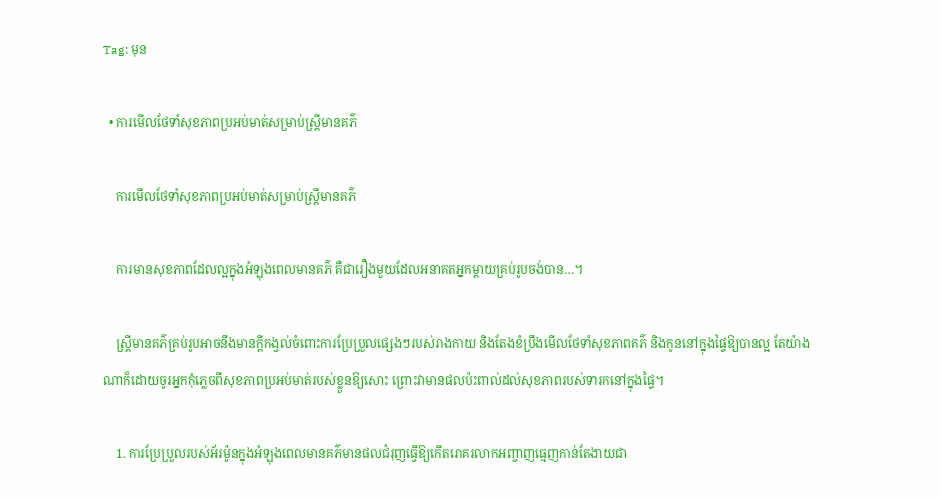Tag: មុន

  • ការមើលថែទាំសុខភាពប្រអប់មាត់សម្រាប់ស្រ្តីមានគភ៌

    ការមើលថែទាំសុខភាពប្រអប់មាត់សម្រាប់ស្រ្តីមានគភ៌

    ការមានសុខភាពដែលល្អក្នុងអំឡុងពេលមានគភ៌ គឺជារឿងមួយដែលអនាគតអ្នកម្តាយគ្រប់រូបចង់បាន…។

    ស្រ្តីមានគភ៌គ្រប់រូបអាចនឹងមានក្តីកង្វល់ចំពោះការប្រែប្រួលផ្សេងៗរបស់រាងកាយ និងតែងខំប្រឹងមើលថែទាំសុខភាពគភ៌ និងកូននៅក្នុងផ្ទៃឱ្យបានល្អ តែយ៉ាងណាក៏ដោយចូរអ្នកកុំភ្លេចពីសុខភាពប្រអប់មាត់របស់ខ្លួនឱ្យសោះ ព្រោះវាមានផលប៉ះពាល់ដល់សុខភាពរបស់ទារកនៅក្នុងផ្ទៃ។

    1. ការប្រែប្រួលរបស់អ័រម៉ូនក្នុងអំឡុងពេលមានគភ៌មានផលជំរុញធ្វើឱ្យកើតរោគរលាកអញ្ចាញធ្មេញកាន់តែងាយជា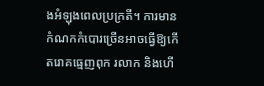ងអំឡុងពេលប្រក្រតី។ ការមានកំណកកំបោរច្រើនអាចធ្វើឱ្យកើតរោគធ្មេញពុក រលាក និងហើ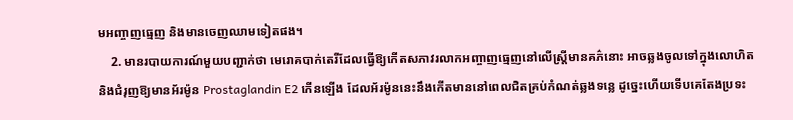មអញ្ចាញធ្មេញ និងមានចេញឈាមទៀតផង។
    2. មានរបាយការណ៍មួយបញ្ជាក់ថា មេរោគបាក់តេរីដែលធ្វើឱ្យកើតសភាវរលាកអញ្ចាញធ្មេញនៅលើស្រ្តីមានគភ៌នោះ អាចឆ្លងចូលទៅក្នុងលោហិត និងជំរុញឱ្យមានអ័រម៉ូន Prostaglandin E2 កើនឡើង ដែលអ័រម៉ូននេះនឹងកើតមាននៅពេលជិតគ្រប់កំណត់ឆ្លងទន្លេ ដូច្នេះហើយទើបគេតែងប្រទះ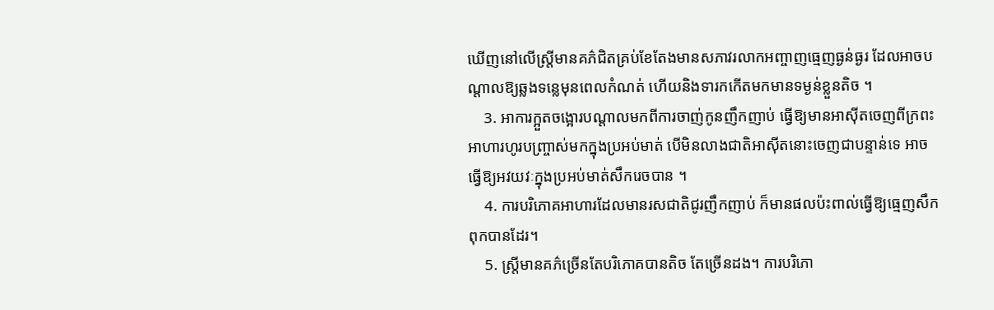ឃើញនៅលើស្រ្តីមានគភ៌ជិតគ្រប់ខែតែងមានសភាវរលាកអញ្ចាញធ្មេញធ្ងន់ធ្ងរ ដែលអាចបណ្ដាលឱ្យឆ្លងទន្លេមុនពេលកំណត់ ហើយនិងទារកកើតមកមានទម្ងន់ខ្លួនតិច ។
    3. អាការក្អួតចង្អោរបណ្តាលមកពីការចាញ់កូនញឹកញាប់ ធ្វើឱ្យមានអាស៊ីតចេញពីក្រពះអាហារហូរបញ្ច្រាស់មកក្នុងប្រអប់មាត់ បើមិនលាងជាតិអាស៊ីតនោះចេញជាបន្ទាន់ទេ អាចធ្វើឱ្យអវយវៈក្នុងប្រអប់មាត់សឹករេចបាន ។
    4. ការបរិភោគអាហារដែលមានរសជាតិជូរញឹកញាប់ ក៏មានផលប៉ះពាល់ធ្វើឱ្យធ្មេញសឹកពុកបានដែរ។
    5. ស្រ្តីមានគភ៌ច្រើនតែបរិភោគបានតិច តែច្រើនដង។ ការបរិភោ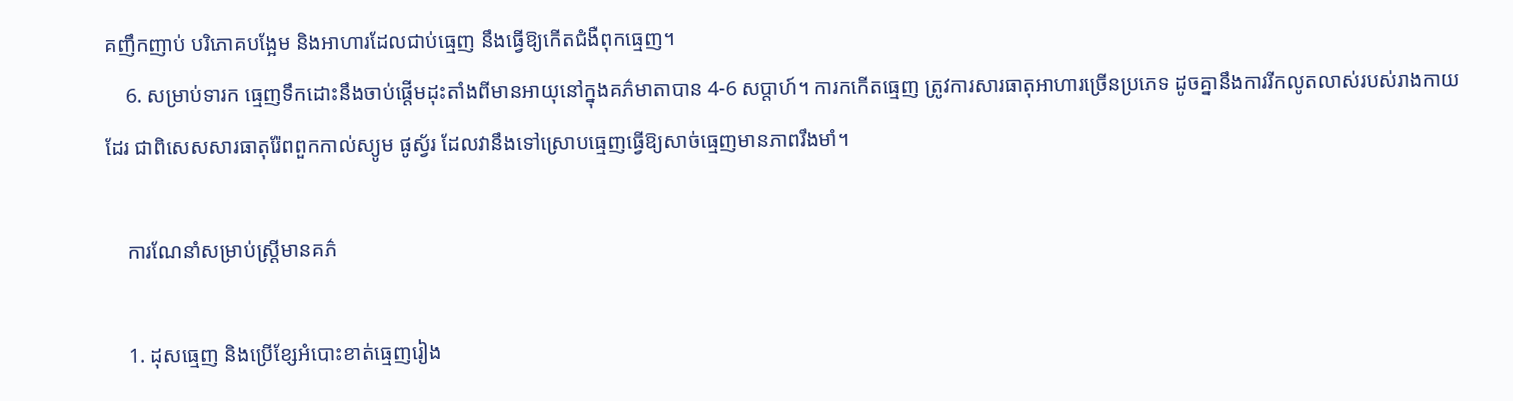គញឹកញាប់ បរិភោគបង្អែម និងអាហារដែលជាប់ធ្មេញ នឹងធ្វើឱ្យកើតជំងឺពុកធ្មេញ។
    6. សម្រាប់ទារក ធ្មេញទឹកដោះនឹងចាប់ផ្តើមដុះតាំងពីមានអាយុនៅក្នុងគភ៌មាតាបាន 4-6 សប្តាហ៍។ ការកកើតធ្មេញ ត្រូវការសារធាតុអាហារច្រើនប្រភេទ ដូចគ្នានឹងការរីកលូតលាស់របស់រាងកាយដែរ ជាពិសេសសារធាតុរ៉ែពពួកកាល់ស្យូម ផូស្វ័រ ដែលវានឹងទៅស្រោបធ្មេញធ្វើឱ្យសាច់ធ្មេញមានភាពរឹងមាំ។

    ការណែនាំសម្រាប់ស្រ្តីមានគភ៌

    1. ដុសធ្មេញ និងប្រើខ្សែអំបោះខាត់ធ្មេញរៀង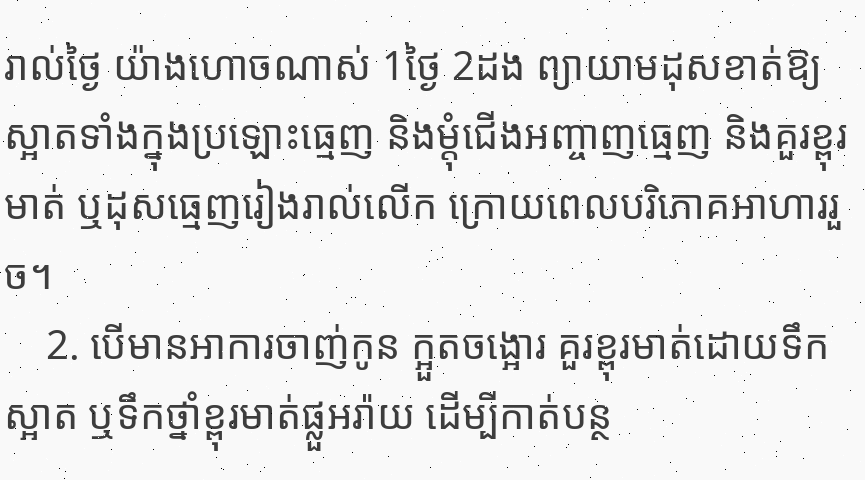រាល់ថ្ងៃ យ៉ាងហោចណាស់ 1ថ្ងៃ 2ដង ព្យាយាមដុសខាត់ឱ្យស្អាតទាំងក្នុងប្រឡោះធ្មេញ និងម្តុំជើងអញ្ចាញធ្មេញ និងគួរខ្ពុរមាត់ ឬដុសធ្មេញរៀងរាល់លើក ក្រោយពេលបរិភោគអាហាររួច។
    2. បើមានអាការចាញ់កូន ក្អួតចង្អោរ គួរខ្ពុរមាត់ដោយទឹកស្អាត ឬទឹកថ្នាំខ្ពុរមាត់ផ្លួអរ៉ាយ ដើម្បីកាត់បន្ថ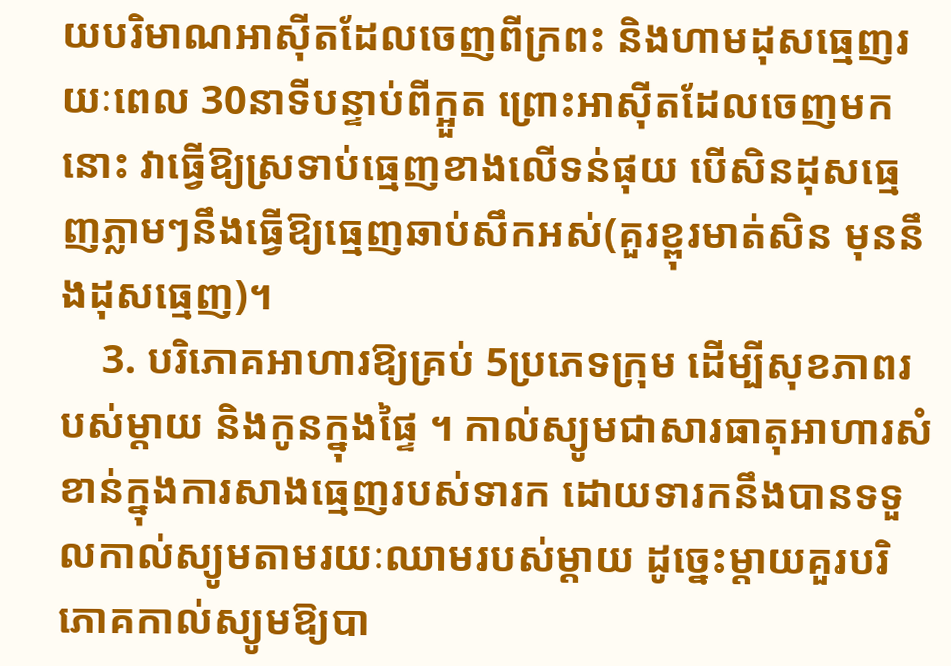យបរិមាណអាស៊ីតដែលចេញពីក្រពះ និងហាមដុសធ្មេញរយៈពេល 30នាទីបន្ទាប់ពីក្អួត ព្រោះអាស៊ីតដែលចេញមកនោះ វាធ្វើឱ្យស្រទាប់ធ្មេញខាងលើទន់ផុយ បើសិនដុសធ្មេញភ្លាមៗនឹងធ្វើឱ្យធ្មេញឆាប់សឹកអស់(គួរខ្ពុរមាត់សិន មុននឹងដុសធ្មេញ)។
    3. បរិភោគអាហារឱ្យគ្រប់ 5ប្រភេទក្រុម ដើម្បីសុខភាពរបស់ម្តាយ និងកូនក្នុងផ្ទៃ ។ កាល់ស្យូមជាសារធាតុអាហារសំខាន់ក្នុងការសាងធ្មេញរបស់ទារក ដោយទារកនឹងបានទទួលកាល់ស្យូមតាមរយៈឈាមរបស់ម្តាយ ដូច្នេះម្តាយគួរបរិភោគកាល់ស្យូមឱ្យបា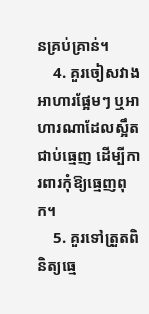នគ្រប់គ្រាន់។
    4. គួរចៀសវាងអាហារផ្អែមៗ ឬអាហារណាដែលស្អឹតជាប់ធ្មេញ ដើម្បីការពារកុំឱ្យធ្មេញពុក។
    5. គួរទៅត្រួតពិនិត្យធ្មេ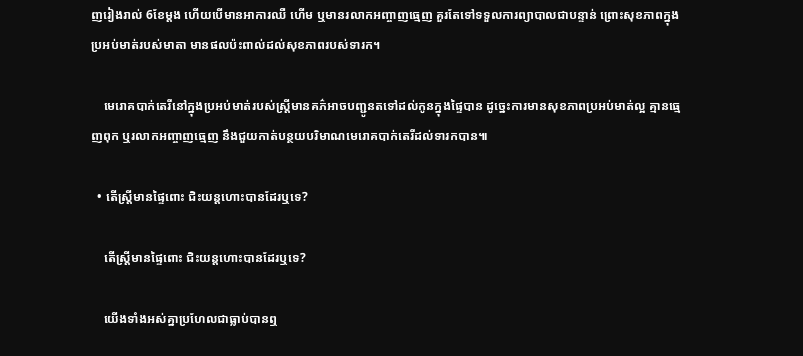ញរៀងរាល់ 6ខែម្តង ហើយបើមានអាការឈឺ ហើម ឬមានរលាកអញ្ចាញធ្មេញ គួរតែទៅទទួលការព្យាបាលជាបន្ទាន់ ព្រោះសុខភាពក្នុងប្រអប់មាត់របស់មាតា មានផលប៉ះពាល់ដល់សុខភាពរបស់ទារក។

    មេរោគបាក់តេរីនៅក្នុងប្រអប់មាត់របស់ស្រ្តីមានគភ៌អាចបញ្ជូនតទៅដល់កូនក្នុងផ្ទៃបាន ដូច្នេះការមានសុខភាពប្រអប់មាត់ល្អ គ្មានធ្មេញពុក ឬរលាកអញ្ចាញធ្មេញ នឹងជួយកាត់បន្ថយបរិមាណមេរោគបាក់តេរីដល់ទារកបាន៕

  • តើស្រ្តីមានផ្ទៃពោះ ជិះយន្តហោះបានដែរឬទេ?

    តើស្រ្តីមានផ្ទៃពោះ ជិះយន្តហោះបានដែរឬទេ?

    យើងទាំងអស់គ្នាប្រហែលជាធ្លាប់បានឮ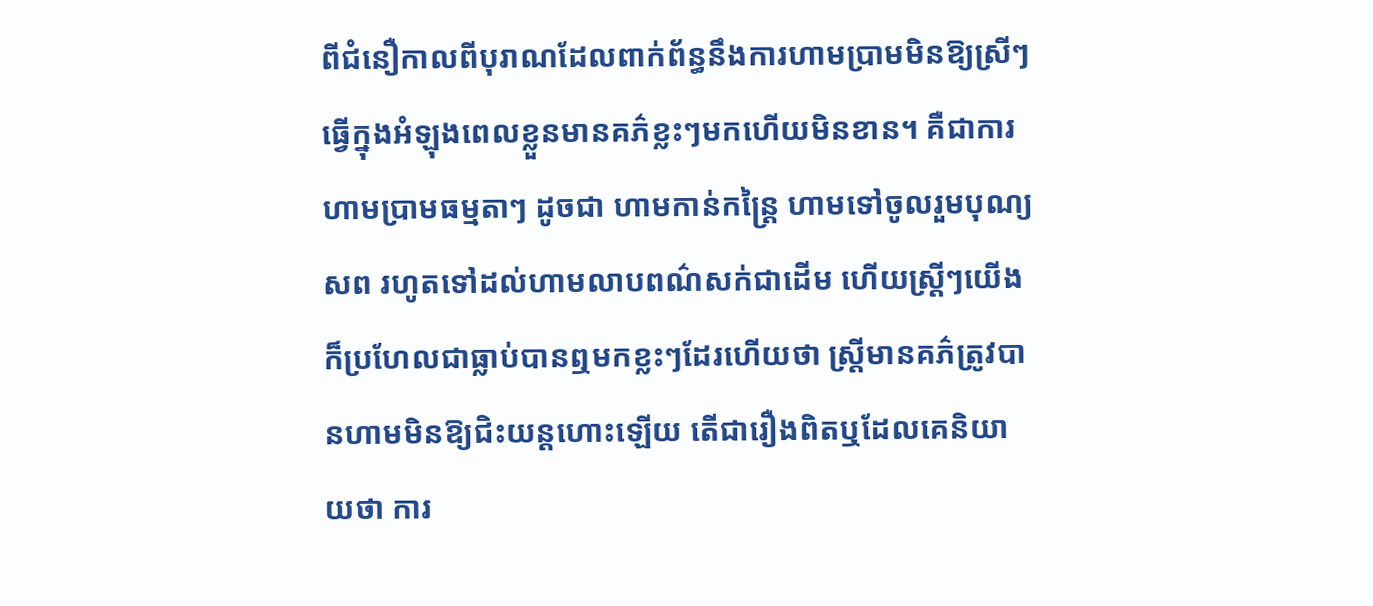ពីជំនឿកាលពីបុរាណដែលពាក់ព័ន្ធនឹងការហាមប្រាមមិនឱ្យស្រីៗធ្វើក្នុងអំឡុងពេលខ្លួនមានគភ៌ខ្លះៗមកហើយមិនខាន។ គឺជាការហាមប្រាមធម្មតាៗ ដូចជា ហាមកាន់កន្ត្រៃ ហាមទៅចូលរួមបុណ្យសព រហូតទៅដល់ហាមលាបពណ៌សក់ជាដើម ហើយស្រ្តីៗយើងក៏ប្រហែលជាធ្លាប់បានឮមកខ្លះៗដែរហើយថា ស្ត្រីមានគភ៌ត្រូវបានហាមមិនឱ្យជិះយន្តហោះឡើយ តើជារឿងពិតឬដែលគេនិយាយថា ការ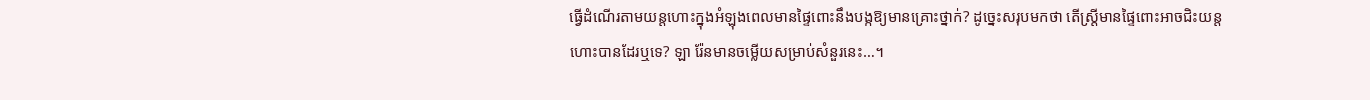ធ្វើដំណើរតាមយន្តហោះក្នុងអំឡុងពេលមានផ្ទៃពោះនឹងបង្កឱ្យមានគ្រោះថ្នាក់? ដូច្នេះសរុបមកថា តើស្រ្តីមានផ្ទៃពោះអាចជិះយន្តហោះបានដែរឬទេ? ឡា រ៉ែនមានចម្លើយសម្រាប់សំនួរនេះ…។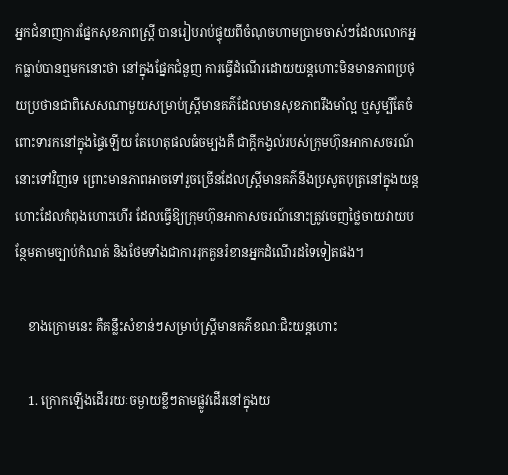អ្នកជំនាញការផ្នែកសុខភាពស្រ្តី បានរៀបរាប់ផ្ទុយពីចំណុចហាមប្រាមចាស់ៗដែលលោកអ្នកធ្លាប់បានឮមកនោះថា នៅក្នុងផ្នែកជំនួញ ការធ្វើដំណើរដោយយន្តហោះមិនមានភាពប្រថុយប្រថានជាពិសេសណាមួយសម្រាប់ស្ត្រីមានគភ៌ដែលមានសុខភាពរឹងមាំល្អ ឬសូម្បីតែចំពោះទារកនៅក្នុងផ្ទៃឡើយ តែហេតុផលធំចម្បងគឺ ជាក្តីកង្វល់របស់ក្រុមហ៊ុនអាកាសចរណ៍នោះទៅវិញទេ ព្រោះមានភាពអាចទៅរួចច្រើនដែលស្រ្តីមានគភ៌នឹងប្រសូតបុត្រនៅក្នុងយន្តហោះដែលកំពុងហោះហើរ ដែលធ្វើឱ្យក្រុមហ៊ុនអាកាសចរណ៍នោះត្រូវចេញថ្លៃចាយវាយបន្ថែមតាមច្បាប់កំណត់ និងថែមទាំងជាការរុកគួនរំខានអ្នកដំណើរដទៃទៀតផង។

    ខាងក្រោមនេះ គឺគន្លឹះសំខាន់ៗសម្រាប់ស្រ្តីមានគភ៌ខណៈជិះយន្តហោះ

    1. ក្រោកឡើងដើររយៈចម្ងាយខ្លីៗតាមផ្លូវដើរនៅក្នុងយ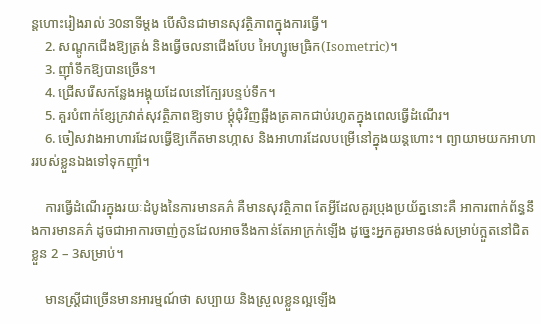ន្តហោះរៀងរាល់ 30នាទីម្តង បើសិនជាមានសុវត្ថិភាពក្នុងការធ្វើ។
    2. សណ្តូកជើងឱ្យត្រង់ និងធ្វើចលនាជើងបែប អៃហ្សូមេធ្រិក(Isometric)។
    3. ញ៉ាំទឹកឱ្យបានច្រើន។
    4. ជ្រើសរើសកន្លែងអង្គុយដែលនៅក្បែរបន្ទប់ទឹក។
    5. គួរបំពាក់ខ្សែក្រវាត់សុវត្ថិភាពឱ្យទាប ម្តុំជុំវិញឆ្អឹងត្រគាកជាប់រហូតក្នុងពេលធ្វើដំណើរ។
    6. ចៀសវាងអាហារដែលធ្វើឱ្យកើតមានហ្កាស និងអាហារដែលបម្រើនៅក្នុងយន្តហោះ។ ព្យាយាមយកអាហាររបស់ខ្លួនឯងទៅទុកញ៉ាំ។

    ការធ្វើដំណើរក្នុងរយៈដំបូងនៃការមានគភ៌ គឺមានសុវត្ថិភាព តែអ្វីដែលគួរប្រុងប្រយ័ត្ននោះគឺ អាការពាក់ព័ន្ធនឹងការមានគភ៌ ដូចជាអាការចាញ់កូនដែលអាចនឹងកាន់តែអាក្រក់ឡើង ដូច្នេះអ្នកគួរមានថង់សម្រាប់ក្អួតនៅជិតខ្លួន 2 – 3សម្រាប់។

    មានស្រ្តីជាច្រើនមានអារម្មណ៍ថា សប្បាយ និងស្រួលខ្លួនល្អឡើង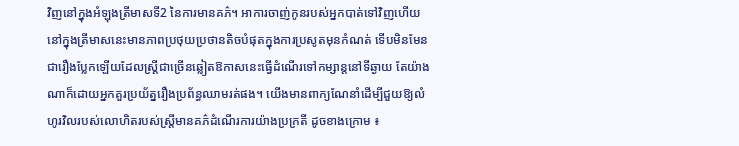វិញនៅក្នុងអំឡុងត្រីមាសទី2 នៃការមានគភ៌។ អាការចាញ់កូនរបស់អ្នកបាត់ទៅវិញហើយ នៅក្នុងត្រីមាសនេះមានភាពប្រថុយប្រថានតិចបំផុតក្នុងការប្រសូតមុនកំណត់ ទើបមិនមែនជារឿងប្លែកឡើយដែលស្រ្តីជាច្រើនឆ្លៀតឱកាសនេះធ្វើដំណើរទៅកម្សាន្តនៅទីឆ្ងាយ តែយ៉ាងណាក៏ដោយអ្នកគួរប្រយ័ត្នរឿងប្រព័ន្ធឈាមរត់ផង។ យើងមានពាក្យណែនាំដើម្បីជួយឱ្យលំហូរវិលរបស់លោហិតរបស់ស្រ្តីមានគភ៌ដំណើរការយ៉ាងប្រក្រតី ដូចខាងក្រោម ៖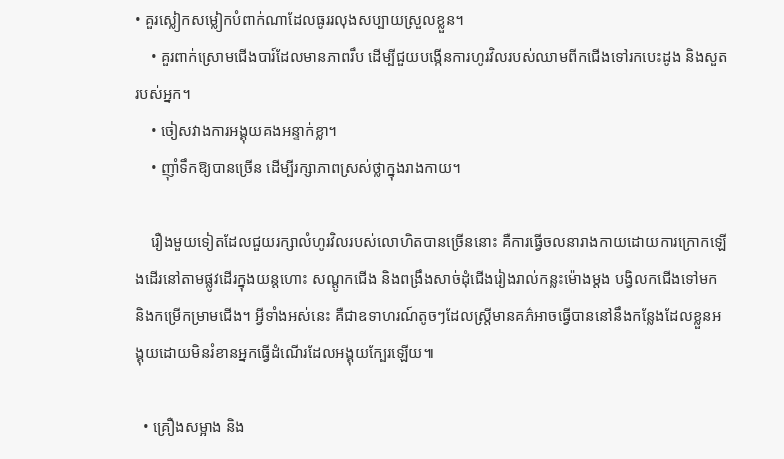• គួរស្លៀកសម្លៀកបំពាក់ណាដែលធូររលុងសប្បាយស្រួលខ្លួន។
    • គួរពាក់ស្រោមជើងបារ៍ដែលមានភាពរឹប ដើម្បីជួយបង្កើនការហូរវិលរបស់ឈាមពីកជើងទៅរកបេះដូង និងសួតរបស់អ្នក។
    • ចៀសវាងការអង្គុយគងអន្ទាក់ខ្លា។
    • ញ៉ាំទឹកឱ្យបានច្រើន ដើម្បីរក្សាភាពស្រស់ថ្លាក្នុងរាងកាយ។

    រឿងមួយទៀតដែលជួយរក្សាលំហូរវិលរបស់លោហិតបានច្រើននោះ គឺការធ្វើចលនារាងកាយដោយការក្រោកឡើងដើរនៅតាមផ្លូវដើរក្នុងយន្តហោះ សណ្តូកជើង និងពង្រឹងសាច់ដុំជើងរៀងរាល់កន្លះម៉ោងម្ដង បង្វិលកជើងទៅមក និងកម្រើកម្រាមជើង។ អ្វីទាំងអស់នេះ គឺជាឧទាហរណ៍តូចៗដែលស្រ្តីមានគភ៌អាចធ្វើបាននៅនឹងកន្លែងដែលខ្លួនអង្គុយដោយមិនរំខានអ្នកធ្វើដំណើរដែលអង្គុយក្បែរឡើយ៕

  • គ្រឿងសម្អាង និង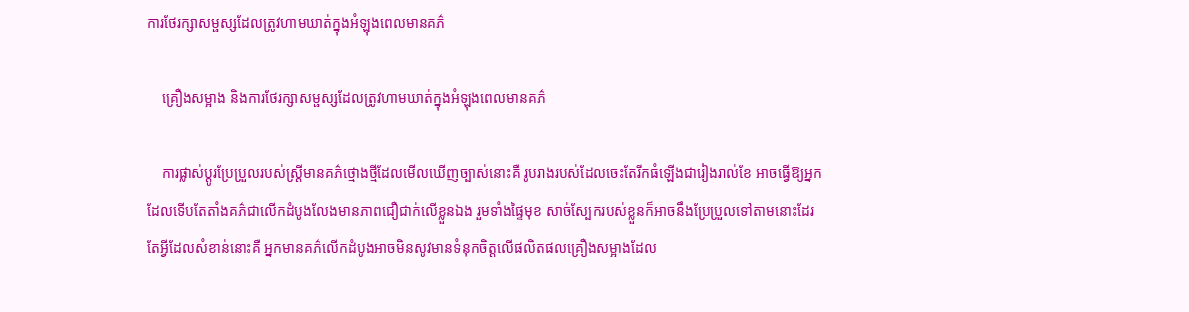ការថែរក្សាសម្ផស្សដែលត្រូវហាមឃាត់ក្នុងអំឡុងពេលមានគភ៌

    គ្រឿងសម្អាង និងការថែរក្សាសម្ផស្សដែលត្រូវហាមឃាត់ក្នុងអំឡុងពេលមានគភ៌

    ការផ្លាស់ប្តូរប្រែប្រួលរបស់ស្រ្តីមានគភ៌ថ្មោងថ្មីដែលមើលឃើញច្បាស់នោះគឺ រូបរាងរបស់ដែលចេះតែរីកធំឡើងជារៀងរាល់ខែ អាចធ្វើឱ្យអ្នកដែលទើបតែតាំងគភ៌ជាលើកដំបូងលែងមានភាពជឿជាក់លើខ្លួនឯង រួមទាំងផ្ទៃមុខ សាច់ស្បែករបស់ខ្លួនក៏អាចនឹងប្រែប្រួលទៅតាមនោះដែរ តែអ្វីដែលសំខាន់នោះគឺ អ្នកមានគភ៌លើកដំបូងអាចមិនសូវមានទំនុកចិត្តលើផលិតផលគ្រឿងសម្អាងដែល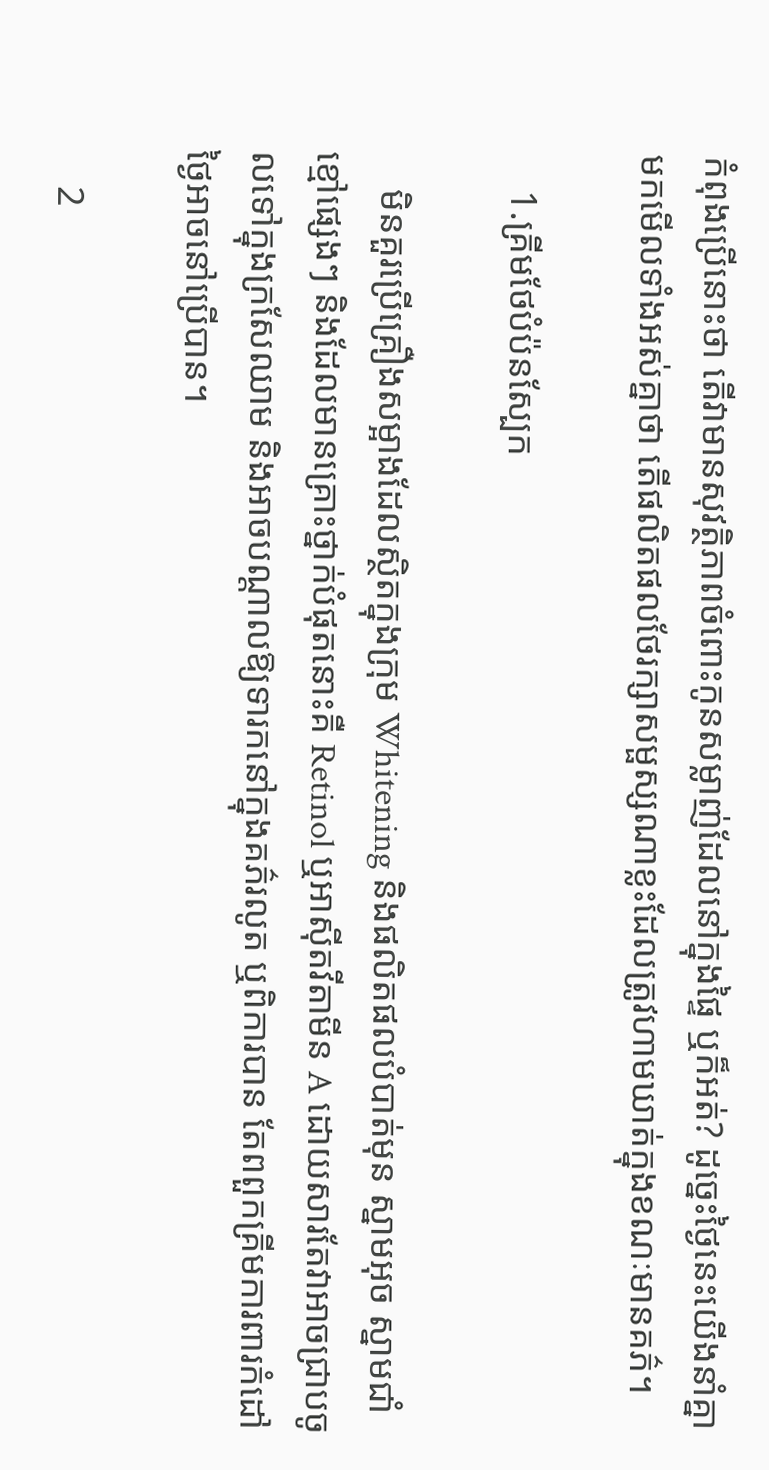កំពុងប្រើនោះថា តើវាមានសុវត្ថិភាពចំពោះកូនសម្លាញ់ដែលនៅក្នុងផ្ទៃ ឬក៏អត់? ដូច្នេះថ្ងៃនេះយើងនាំគ្នាមកមើលទាំងអស់គ្នាថា តើផលិតផលថែរក្សាសម្ផស្សណាខ្លះដែលត្រូវហាមឃាត់ក្នុងខណៈមានគភ៌។

    1.គ្រីមថែបំប៉នស្បែក

    មិនគួរប្រើគ្រឿងសម្អាងដែលស្ថិតក្នុងក្រុម Whitening និងផលិតផលបំបាត់មុន ស្នាមអុច ស្នាមជាំខ្មៅផ្សេងៗ និងដែលមានគ្រោះថ្នាក់បំផុតនោះគឺ Retinol ឬអាស៊ីតវីតាមីន A ដោយសារតែវាអាចជ្រាបចូលទៅក្នុងក្រសែឈាម និងអាចបណ្តាលឱ្យទារកនៅក្នុងគភ៌រលូត ឬពិការបាន តែពពួកគ្រីមការពារកំដៅថ្ងៃអាចនៅប្រើបាន។

    2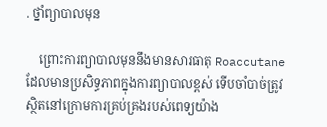. ថ្នាំព្យាបាលមុន

    ព្រោះការព្យាបាលមុននឹងមានសារធាតុ Roaccutane ដែលមានប្រសិទ្ធភាពក្នុងការព្យាបាលខ្ពស់ ទើបចាំបាច់ត្រូវស្ថិតនៅក្រោមការគ្រប់គ្រងរបស់ពេទ្យយ៉ាង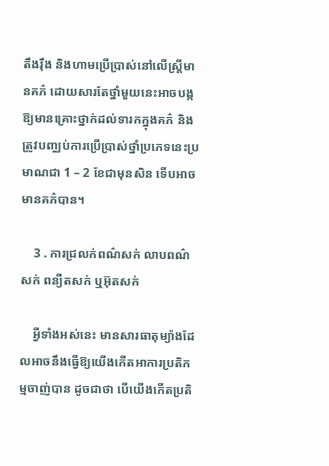តឹងរ៉ឹង និងហាមប្រើប្រាស់នៅលើស្ត្រីមានគភ៌ ដោយសារតែថ្នាំមួយនេះអាចបង្កឱ្យមានគ្រោះថ្នាក់ដល់ទារកក្នុងគភ៌ និងត្រូវបញ្ឈប់ការប្រើប្រាស់ថ្នាំប្រភេទនេះប្រមាណជា 1 – 2 ខែជាមុនសិន ទើបអាចមានគភ៌បាន។

    3 . ការជ្រលក់ពណ៌សក់ លាបពណ៌សក់ ពន្យឺតសក់ ឬអ៊ុតសក់

    អ្វីទាំងអស់នេះ មានសារធាតុម្យ៉ាងដែលអាចនឹងធ្វើឱ្យយើងកើតអាការប្រតិកម្មចាញ់បាន ដូចជាថា បើយើងកើតប្រតិ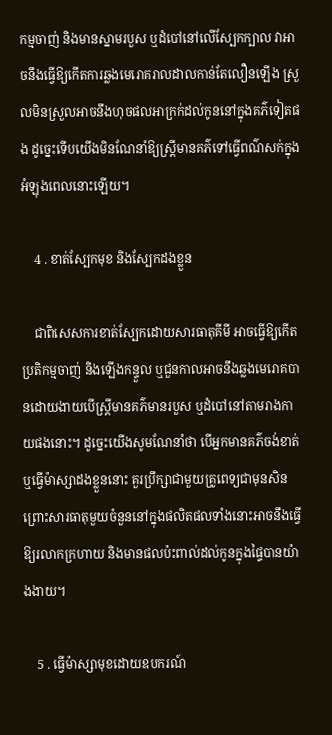កម្មចាញ់ និងមានស្នាមរបួស ឬដំបៅនៅលើស្បែកក្បាល វាអាចនឹងធ្វើឱ្យកើតការឆ្លងមេរោគរាលដាលកាន់តែលឿនឡើង ស្រួលមិនស្រួលអាចនឹងហុចផលអាក្រក់ដល់កូននៅក្នុងគភ៌ទៀតផង ដូច្នេះទើបយើងមិនណែនាំឱ្យស្រ្តីមានគភ៌ទៅធ្វើពណ៌សក់ក្នុងអំឡុងពេលនោះឡើយ។

    4 . ខាត់ស្បែកមុខ និងស្បែកដងខ្លួន

    ជាពិសេសការខាត់ស្បែកដោយសារធាតុគីមី អាចធ្វើឱ្យកើតប្រតិកម្មចាញ់ និងឡើងកន្ទួល ឬជួនកាលអាចនឹងឆ្លងមេរោគបានដោយងាយបើស្ត្រីមានគភ៌មានរបួស ឬដំបៅនៅតាមរាងកាយផងនោះ។ ដូច្នេះយើងសូមណែនាំថា បើអ្នកមានគភ៌ចង់ខាត់ ឬធ្វើម៉ាស្សាដងខ្លួននោះ គួរប្រឹក្សាជាមួយគ្រូពេទ្យជាមុនសិន ព្រោះសារធាតុមួយចំនួននៅក្នុងផលិតផលទាំងនោះអាចនឹងធ្វើឱ្យរលាកក្រហាយ និងមានផលប៉ះពាល់ដល់កូនក្នុងផ្ទៃបានយ៉ាងងាយ។

    5 . ធ្វើម៉ាស្សាមុខដោយឧបករណ៍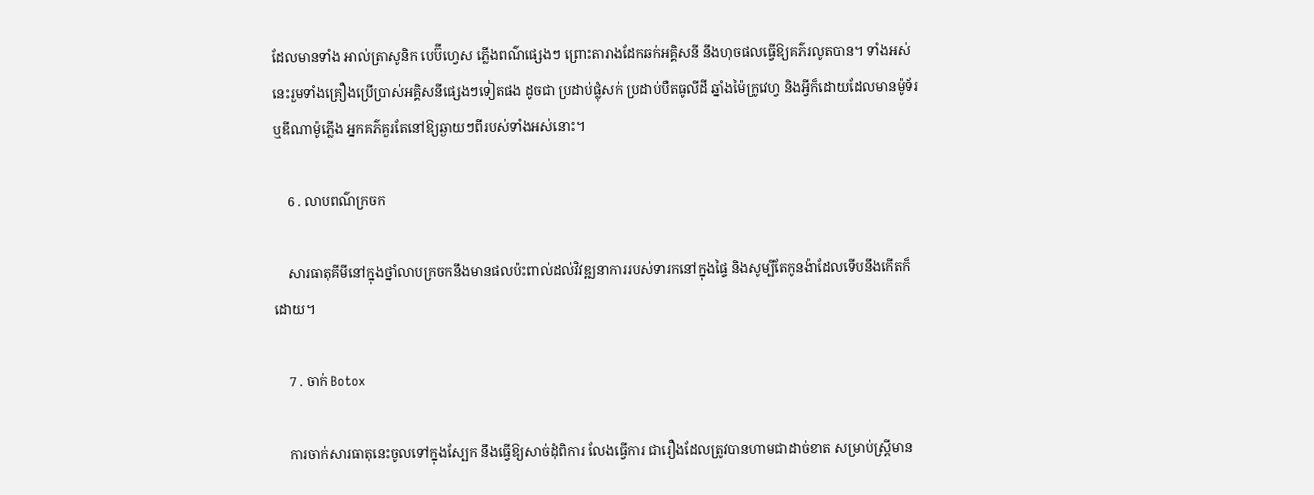ដែលមានទាំង អាល់ត្រាសូនិក បេប៊ីហ្វេស ភ្លើងពណ៌ផ្សេងៗ ព្រោះតារាងដែកឆក់អគ្គិសនី នឹងហុចផលធ្វើឱ្យគភ៌រលូតបាន។ ទាំងអស់នេះរួមទាំងគ្រឿងប្រើប្រាស់អគ្គិសនីផ្សេងៗទៀតផង ដូចជា ប្រដាប់ផ្លុំសក់ ប្រដាប់បឺតធូលីដី ឆ្នាំងម៉ៃក្រូវេហ្វ និងអ្វីក៏ដោយដែលមានម៉ូទ័រ ឬឌីណាម៉ូភ្លើង អ្នកគភ៌គួរតែនៅឱ្យឆ្ងាយៗពីរបស់ទាំងអស់នោះ។

    6 . លាបពណ៌ក្រចក

    សារធាតុគីមីនៅក្នុងថ្នាំលាបក្រចកនឹងមានផលប៉ះពាល់ដល់វិវឌ្ឍនាការរបស់ទារកនៅក្នុងផ្ទៃ និងសូម្បីតែកូនង៉ាដែលទើបនឹងកើតក៏ដោយ។

    7 . ចាក់ Botox

    ការចាក់សារធាតុនេះចូលទៅក្នុងស្បែក នឹងធ្វើឱ្យសាច់ដុំពិការ លែងធ្វើការ ជារឿងដែលត្រូវបានហាមជាដាច់ខាត សម្រាប់ស្រ្តីមាន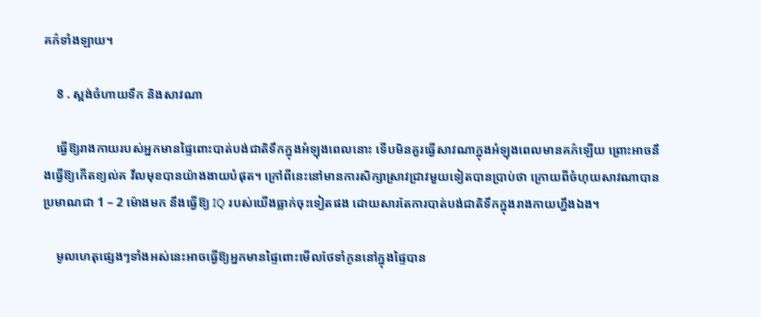គភ៌ទាំងឡាយ។

    8 . ស្ពង់ចំហាយទឹក និងសាវណា

    ធ្វើឱ្យរាងកាយរបស់អ្នកមានផ្ទៃពោះបាត់បង់ជាតិទឹកក្នុងអំឡុងពេលនោះ ទើបមិនគួរធ្វើសាវណាក្នុងអំឡុងពេលមានគភ៌ឡើយ ព្រោះអាចនឹងធ្វើឱ្យកើតខ្យល់គ វឹលមុខបានយ៉ាងងាយបំផុត។ ក្រៅពីនេះនៅមានការសិក្សាស្រាវជ្រាវមួយទៀតបានប្រាប់ថា ក្រោយពីចំហុយសាវណាបានប្រមាណជា 1 – 2 ម៉ោងមក នឹងធ្វើឱ្យ IQ របស់យើងធ្លាក់ចុះទៀតផង ដោយសារតែការបាត់បង់ជាតិទឹកក្នុងរាងកាយហ្នឹងឯង។

    មូលហេតុផ្សេងៗទាំងអស់នេះអាចធ្វើឱ្យអ្នកមានផ្ទៃពោះមើលថែទាំកូននៅក្នុងផ្ទៃបាន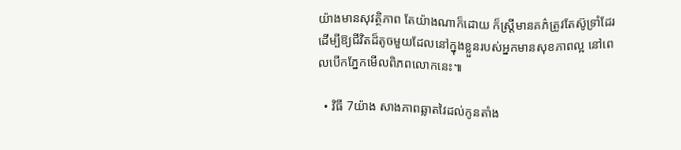យ៉ាងមានសុវត្ថិភាព តែយ៉ាងណាក៏ដោយ ក៏ស្រ្តីមានគភ៌ត្រូវតែស៊ូទ្រាំដែរ ដើម្បីឱ្យជីវិតដ៏តូចមួយដែលនៅក្នុងខ្លួនរបស់អ្នកមានសុខភាពល្អ នៅពេលបើកភ្នែកមើលពិភពលោកនេះ៕

  • វិធី 7យ៉ាង សាងភាពឆ្លាតវៃដល់កូនតាំង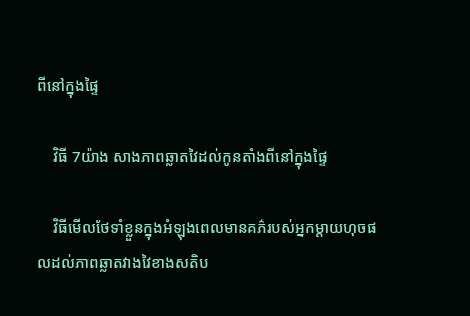ពីនៅក្នុងផ្ទៃ

    វិធី 7យ៉ាង សាងភាពឆ្លាតវៃដល់កូនតាំងពីនៅក្នុងផ្ទៃ

    វិធីមើលថែទាំខ្លួនក្នុងអំឡុងពេលមានគភ៌របស់អ្នកម្តាយហុចផលដល់ភាពឆ្លាតវាងវៃខាងសតិប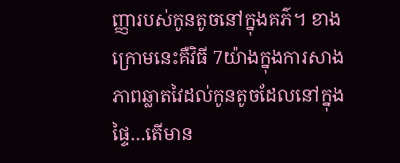ញ្ញារបស់កូនតូចនៅក្នុងគភ៌។ ខាងក្រោមនេះគឺវិធី 7យ៉ាងក្នុងការសាងភាពឆ្លាតវៃដល់កូនតូចដែលនៅក្នុងផ្ទៃ…តើមាន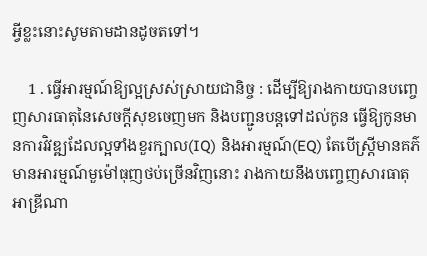អ្វីខ្លះនោះសូមតាមដានដូចតទៅ។

    1 . ធ្វើអារម្មណ៍ឱ្យល្អស្រស់ស្រាយជានិច្ច : ដើម្បីឱ្យរាងកាយបានបញ្ចេញសារធាតុនៃសេចក្តីសុខចេញមក និងបញ្ជូនបន្តទៅដល់កូន ធ្វើឱ្យកូនមានការវិវឌ្ឍដែលល្អទាំងខួរក្បាល(IQ) និងអារម្មណ៍(EQ) តែបើស្រ្តីមានគភ៌មានអារម្មណ៍មួម៉ៅធុញថប់ច្រើនវិញនោះ រាងកាយនឹងបញ្ចេញសារធាតុ អាឌ្រីណា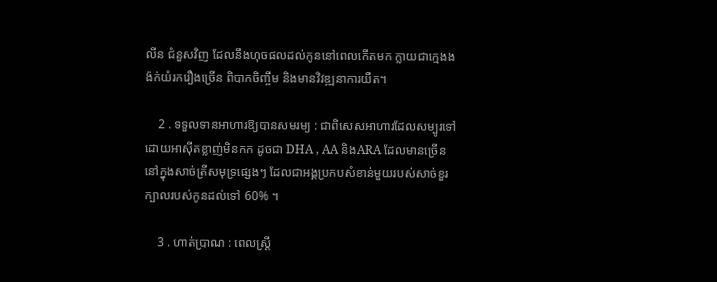លីន ជំនួសវិញ ដែលនឹងហុចផលដល់កូននៅពេលកើតមក ក្លាយជាក្មេងងង៉ក់យំរករឿងច្រើន ពិបាកចិញ្ចឹម និងមានវិវឌ្ឍនាការយឺត។

    2 . ទទួលទានអាហារឱ្យបានសមរម្យ : ជាពិសេសអាហារដែលសម្បូរទៅដោយអាស៊ីតខ្លាញ់មិនកក ដូចជា DHA , AA និងARA ដែលមានច្រើននៅក្នុងសាច់ត្រីសមុទ្រផ្សេងៗ ដែលជាអង្គប្រកបសំខាន់មួយរបស់សាច់ខួរក្បាលរបស់កូនដល់ទៅ 60% ។

    3 . ហាត់ប្រាណ : ពេលស្ត្រី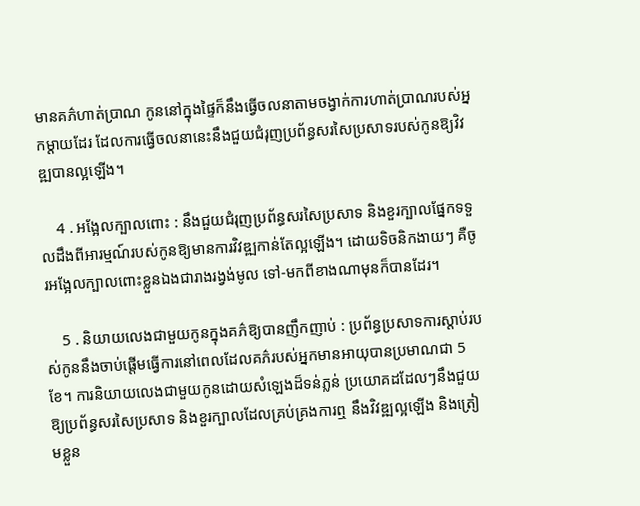មានគភ៌ហាត់ប្រាណ កូននៅក្នុងផ្ទៃក៏នឹងធ្វើចលនាតាមចង្វាក់ការហាត់ប្រាណរបស់អ្នកម្តាយដែរ ដែលការធ្វើចលនានេះនឹងជួយជំរុញប្រព័ន្ធសរសៃប្រសាទរបស់កូនឱ្យវិវឌ្ឍបានល្អឡើង។

    4 . អង្អែលក្បាលពោះ : នឹងជួយជំរុញប្រព័ន្ធសរសៃប្រសាទ និងខួរក្បាលផ្នែកទទួលដឹងពីអារម្មណ៍របស់កូនឱ្យមានការវិវឌ្ឍកាន់តែល្អឡើង។ ដោយទិចនិកងាយៗ គឺចូរអង្អែលក្បាលពោះខ្លួនឯងជារាងរង្វង់មូល ទៅ-មកពីខាងណាមុនក៏បានដែរ។

    5 . និយាយលេងជាមួយកូនក្នុងគភ៌ឱ្យបានញឹកញាប់ : ប្រព័ន្ធប្រសាទការស្តាប់របស់កូននឹងចាប់ផ្តើមធ្វើការនៅពេលដែលគភ៌របស់អ្នកមានអាយុបានប្រមាណជា 5ខែ។ ការនិយាយលេងជាមួយកូនដោយសំឡេងដ៏ទន់ភ្លន់ ប្រយោគដដែលៗនឹងជួយឱ្យប្រព័ន្ធសរសៃប្រសាទ និងខួរក្បាលដែលគ្រប់គ្រងការឮ នឹងវិវឌ្ឍល្អឡើង និងត្រៀមខ្លួន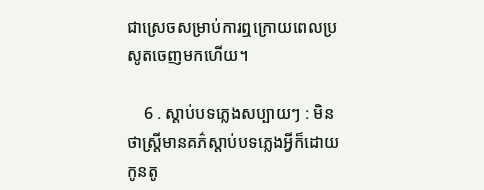ជាស្រេចសម្រាប់ការឮក្រោយពេលប្រសូតចេញមកហើយ។

    6 . ស្តាប់បទភ្លេងសប្បាយៗ : មិនថាស្ត្រីមានគភ៌ស្តាប់បទភ្លេងអ្វីក៏ដោយ កូនតូ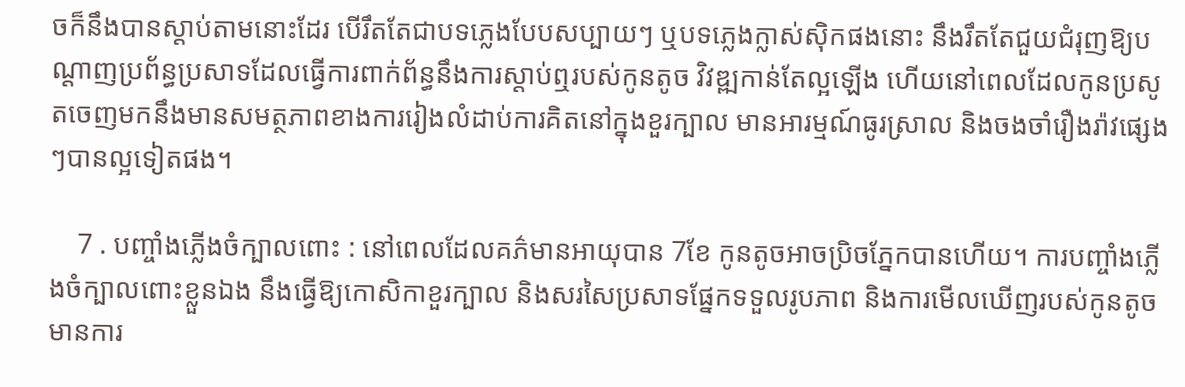ចក៏នឹងបានស្តាប់តាមនោះដែរ បើរឹតតែជាបទភ្លេងបែបសប្បាយៗ ឬបទភ្លេងក្លាស់ស៊ិកផងនោះ នឹងរឹតតែជួយជំរុញឱ្យបណ្តាញប្រព័ន្ធប្រសាទដែលធ្វើការពាក់ព័ន្ធនឹងការស្តាប់ឮរបស់កូនតូច វិវឌ្ឍកាន់តែល្អឡើង ហើយនៅពេលដែលកូនប្រសូតចេញមកនឹងមានសមត្ថភាពខាងការរៀងលំដាប់ការគិតនៅក្នុងខួរក្បាល មានអារម្មណ៍ធូរស្រាល និងចងចាំរឿងរ៉ាវផ្សេងៗបានល្អទៀតផង។

    7 . បញ្ចាំងភ្លើងចំក្បាលពោះ : នៅពេលដែលគភ៌មានអាយុបាន 7ខែ កូនតូចអាចប្រិចភ្នែកបានហើយ។ ការបញ្ចាំងភ្លើងចំក្បាលពោះខ្លួនឯង នឹងធ្វើឱ្យកោសិកាខួរក្បាល និងសរសៃប្រសាទផ្នែកទទួលរូបភាព និងការមើលឃើញរបស់កូនតូចមានការ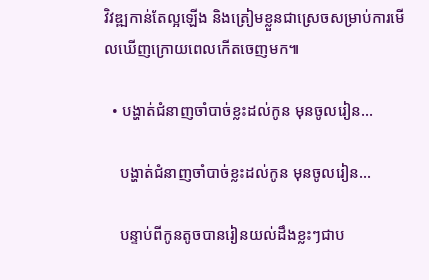វិវឌ្ឍកាន់តែល្អឡើង និងត្រៀមខ្លួនជាស្រេចសម្រាប់ការមើលឃើញក្រោយពេលកើតចេញមក៕

  • បង្ហាត់ជំនាញចាំបាច់ខ្លះដល់កូន មុនចូលរៀន…

    បង្ហាត់ជំនាញចាំបាច់ខ្លះដល់កូន មុនចូលរៀន…

    បន្ទាប់ពីកូនតូចបានរៀនយល់ដឹងខ្លះៗជាប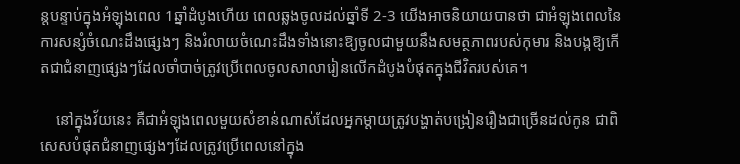ន្តបន្ទាប់ក្នុងអំឡុងពេល 1ឆ្នាំដំបូងហើយ ពេលឆ្លងចូលដល់ឆ្នាំទី 2-3 យើងអាចនិយាយបានថា ជាអំឡុងពេលនៃការសន្សំចំណេះដឹងផ្សេងៗ និងរំលាយចំណេះដឹងទាំងនោះឱ្យចូលជាមួយនឹងសមត្ថភាពរបស់កុមារ និងបង្កឱ្យកើតជាជំនាញផ្សេងៗដែលចាំបាច់ត្រូវប្រើពេលចូលសាលារៀនលើកដំបូងបំផុតក្នុងជីវិតរបស់គេ។

    នៅក្នុងវ័យនេះ គឺជាអំឡុងពេលមួយសំខាន់ណាស់ដែលអ្នកម្តាយត្រូវបង្ហាត់បង្រៀនរឿងជាច្រើនដល់កូន ជាពិសេសបំផុតជំនាញផ្សេងៗដែលត្រូវប្រើពេលនៅក្នុង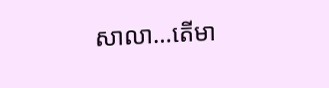សាលា…តើមា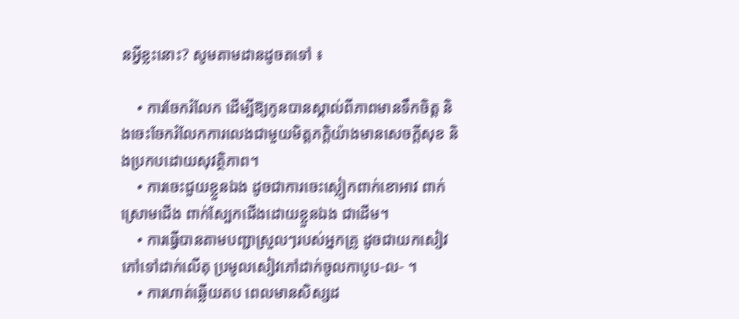នអ្វីខ្លះនោះ? សូមតាមដានដូចតទៅ ៖

    • ការចែករំលែក ដើម្បីឱ្យកូនបានស្គាល់ពីភាពមានទឹកចិត្ត និងចេះចែករំលែកការលេងជាមួយមិត្តភក្តិយ៉ាងមានសេចក្តីសុខ និងប្រកបដោយសុវត្ថិភាព។
    • ការចេះជួយខ្លួនឯង ដូចជាការចេះស្លៀកពាក់ខោអាវ ពាក់ស្រោមជើង ពាក់ស្បែកជើងដោយខ្លួនឯង ជាដើម។
    • ការធ្វើបានតាមបញ្ជាស្រួលៗរបស់អ្នកគ្រូ ដូចជាយកសៀវភៅទៅដាក់លើតុ ប្រមូលសៀវភៅដាក់ចូលកាបូប-ល- ។
    • ការហាត់ឆ្លើយតប ពេលមានសិស្សដ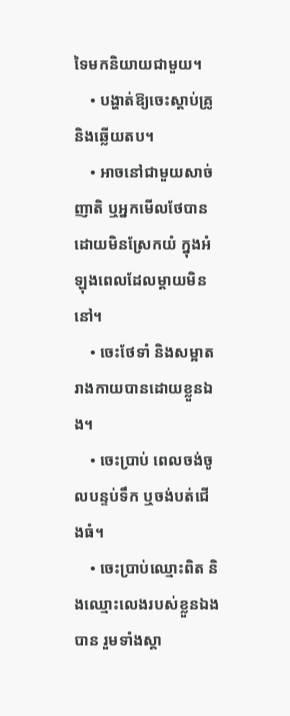ទៃមកនិយាយជាមួយ។
    • បង្ហាត់ឱ្យចេះស្តាប់គ្រូ និងឆ្លើយតប។
    • អាចនៅជាមួយសាច់ញាតិ ឬអ្នកមើលថែបានដោយមិនស្រែកយំ ក្នុងអំឡុងពេលដែលម្តាយមិននៅ។
    • ចេះថែទាំ និងសម្អាតរាងកាយបានដោយខ្លួនឯង។
    • ចេះប្រាប់ ពេលចង់ចូលបន្ទប់ទឹក ឬចង់បត់ជើងធំ។
    • ចេះប្រាប់ឈ្មោះពិត និងឈ្មោះលេងរបស់ខ្លួនឯងបាន រួមទាំងស្គា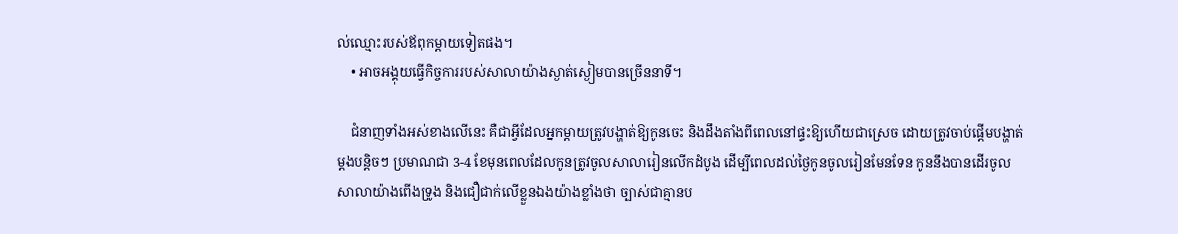ល់ឈ្មោះរបស់ឪពុកម្តាយទៀតផង។
    • អាចអង្គុយធ្វើកិច្ចការរបស់សាលាយ៉ាងស្ងាត់ស្ងៀមបានច្រើននាទី។

    ជំនាញទាំងអស់ខាងលើនេះ គឺជាអ្វីដែលអ្នកម្តាយត្រូវបង្ហាត់ឱ្យកូនចេះ និងដឹងតាំងពីពេលនៅផ្ទះឱ្យហើយជាស្រេច ដោយត្រូវចាប់ផ្តើមបង្ហាត់ម្តងបន្តិចៗ ប្រមាណជា 3-4 ខែមុនពេលដែលកូនត្រូវចូលសាលារៀនលើកដំបូង ដើម្បីពេលដល់ថ្ងៃកូនចូលរៀនមែនទែន កូននឹងបានដើរចូលសាលាយ៉ាងពើងទ្រូង និងជឿជាក់លើខ្លួនឯងយ៉ាងខ្លាំងថា ច្បាស់ជាគ្មានប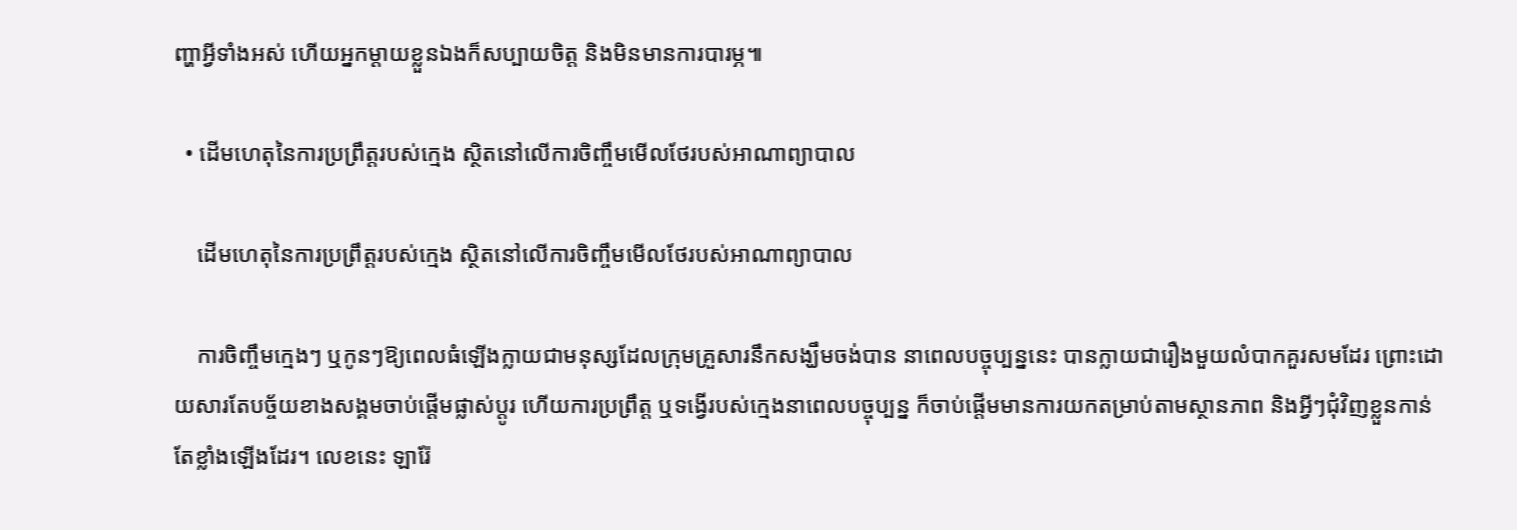ញ្ហាអ្វីទាំងអស់ ហើយអ្នកម្ដាយខ្លួនឯងក៏សប្បាយចិត្ត និងមិនមានការបារម្ភ៕

  • ដើមហេតុនៃការប្រព្រឹត្តរបស់ក្មេង ស្ថិតនៅលើការចិញ្ចឹមមើលថែរបស់អាណាព្យាបាល

    ដើមហេតុនៃការប្រព្រឹត្តរបស់ក្មេង ស្ថិតនៅលើការចិញ្ចឹមមើលថែរបស់អាណាព្យាបាល

    ការចិញ្ចឹមក្មេងៗ ឬកូនៗឱ្យពេលធំឡើងក្លាយជាមនុស្សដែលក្រុមគ្រួសារនឹកសង្ឃឹមចង់បាន នាពេលបច្ចុប្បន្ននេះ បានក្លាយជារឿងមួយលំបាកគួរសមដែរ ព្រោះដោយសារតែបច្ច័យខាងសង្គមចាប់ផ្តើមផ្លាស់ប្តូរ ហើយការប្រព្រឹត្ត ឬទង្វើរបស់ក្មេងនាពេលបច្ចុប្បន្ន ក៏ចាប់ផ្តើមមានការយកតម្រាប់តាមស្ថានភាព និងអ្វីៗជុំវិញខ្លួនកាន់តែខ្លាំងឡើងដែរ។ លេខនេះ ឡារ៉ែ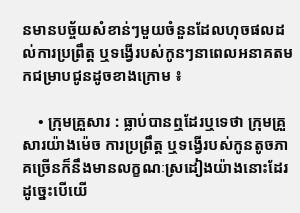នមានបច្ច័យសំខាន់ៗមួយចំនួនដែលហុចផលដល់ការប្រព្រឹត្ត ឬទង្វើរបស់កូនៗនាពេលអនាគតមកជម្រាបជូនដូចខាងក្រោម ៖

    • ក្រុមគ្រួសារ : ធ្លាប់បានឮដែរឬទេថា ក្រុមគ្រួសារយ៉ាងម៉េច ការប្រព្រឹត្ត ឬទង្វើរបស់កូនតូចភាគច្រើនក៏នឹងមានលក្ខណៈស្រដៀងយ៉ាងនោះដែរ ដូច្នេះបើយើ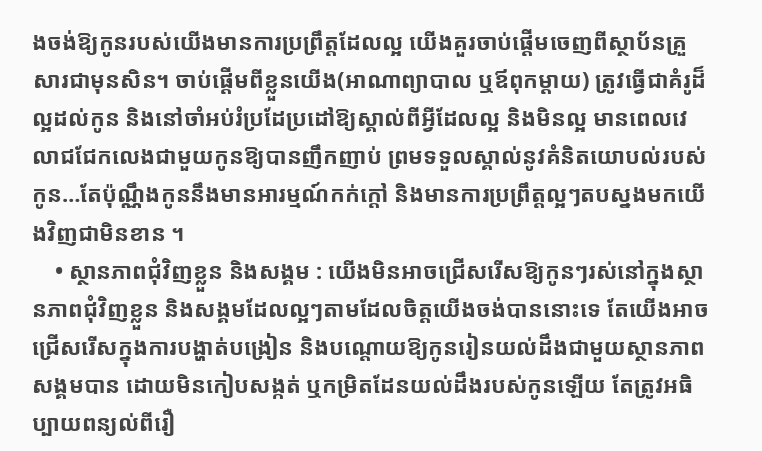ងចង់ឱ្យកូនរបស់យើងមានការប្រព្រឹត្តដែលល្អ យើងគួរចាប់ផ្តើមចេញពីស្ថាប័នគ្រួសារជាមុនសិន។ ចាប់ផ្តើមពីខ្លួនយើង(អាណាព្យាបាល ឬឪពុកម្ដាយ) ត្រូវធ្វើជាគំរូដ៏ល្អដល់កូន និងនៅចាំអប់រំប្រដែប្រដៅឱ្យស្គាល់ពីអ្វីដែលល្អ និងមិនល្អ មានពេលវេលាជជែកលេងជាមួយកូនឱ្យបានញឹកញាប់ ព្រមទទួលស្គាល់នូវគំនិតយោបល់របស់កូន…តែប៉ុណ្ណឹងកូននឹងមានអារម្មណ៍កក់ក្តៅ និងមានការប្រព្រឹត្តល្អៗតបស្នងមកយើងវិញជាមិនខាន ។
    • ស្ថានភាពជុំវិញខ្លួន និងសង្គម : យើងមិនអាចជ្រើសរើសឱ្យកូនៗរស់នៅក្នុងស្ថានភាពជុំវិញខ្លួន និងសង្គមដែលល្អៗតាមដែលចិត្តយើងចង់បាននោះទេ តែយើងអាចជ្រើសរើសក្នុងការបង្ហាត់បង្រៀន និងបណ្តោយឱ្យកូនរៀនយល់ដឹងជាមួយស្ថានភាពសង្គមបាន ដោយមិនកៀបសង្កត់ ឬកម្រិតដែនយល់ដឹងរបស់កូនឡើយ តែត្រូវអធិប្បាយពន្យល់ពីរឿ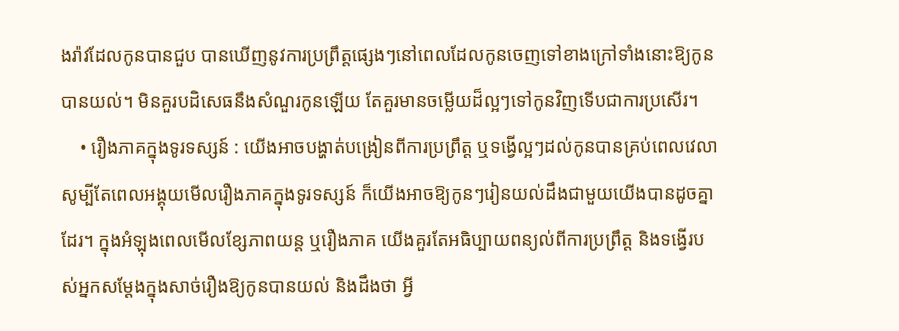ងរ៉ាវដែលកូនបានជួប បានឃើញនូវការប្រព្រឹត្តផ្សេងៗនៅពេលដែលកូនចេញទៅខាងក្រៅទាំងនោះឱ្យកូនបានយល់។ មិនគួរបដិសេធនឹងសំណួរកូនឡើយ តែគួរមានចម្លើយដ៏ល្អៗទៅកូនវិញទើបជាការប្រសើរ។
    • រឿងភាគក្នុងទូរទស្សន៍ : យើងអាចបង្ហាត់បង្រៀនពីការប្រព្រឹត្ត ឬទង្វើល្អៗដល់កូនបានគ្រប់ពេលវេលា សូម្បីតែពេលអង្គុយមើលរឿងភាគក្នុងទូរទស្សន៍ ក៏យើងអាចឱ្យកូនៗរៀនយល់ដឹងជាមួយយើងបានដូចគ្នាដែរ។ ក្នុងអំឡុងពេលមើលខ្សែភាពយន្ត ឬរឿងភាគ យើងគួរតែអធិប្បាយពន្យល់ពីការប្រព្រឹត្ត និងទង្វើរបស់អ្នកសម្ដែងក្នុងសាច់រឿងឱ្យកូនបានយល់ និងដឹងថា អ្វី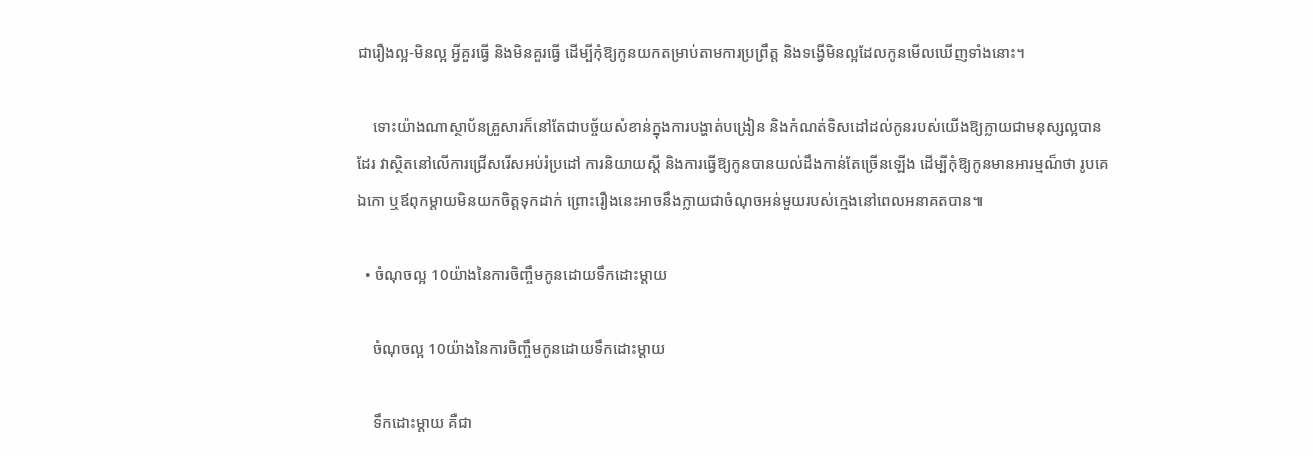ជារឿងល្អ-មិនល្អ អ្វីគួរធ្វើ និងមិនគួរធ្វើ ដើម្បីកុំឱ្យកូនយកតម្រាប់តាមការប្រព្រឹត្ត និងទង្វើមិនល្អដែលកូនមើលឃើញទាំងនោះ។

    ទោះយ៉ាងណាស្ថាប័នគ្រួសារក៏នៅតែជាបច្ច័យសំខាន់ក្នុងការបង្ហាត់បង្រៀន និងកំណត់ទិសដៅដល់កូនរបស់យើងឱ្យក្លាយជាមនុស្សល្អបានដែរ វាស្ថិតនៅលើការជ្រើសរើសអប់រំប្រដៅ ការនិយាយស្តី និងការធ្វើឱ្យកូនបានយល់ដឹងកាន់តែច្រើនឡើង ដើម្បីកុំឱ្យកូនមានអារម្មណ៏ថា រូបគេឯកោ ឬឪពុកម្តាយមិនយកចិត្តទុកដាក់ ព្រោះរឿងនេះអាចនឹងក្លាយជាចំណុចអន់មួយរបស់ក្មេងនៅពេលអនាគតបាន៕

  • ចំណុចល្អ 10យ៉ាងនៃការចិញ្ចឹមកូនដោយទឹកដោះម្ដាយ

    ចំណុចល្អ 10យ៉ាងនៃការចិញ្ចឹមកូនដោយទឹកដោះម្ដាយ

    ទឹកដោះម្ដាយ គឺជា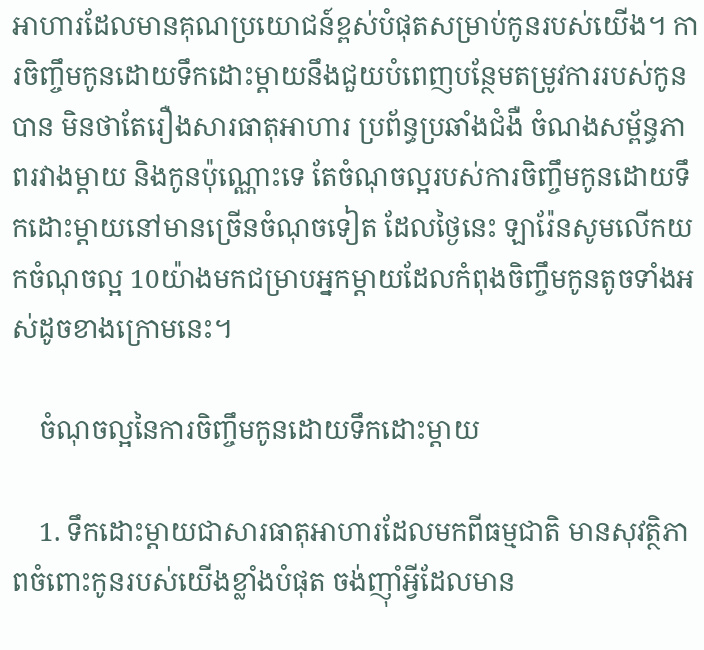អាហារដែលមានគុណប្រយោជន៍ខ្ពស់បំផុតសម្រាប់កូនរបស់យើង។ ការចិញ្ចឹមកូនដោយទឹកដោះម្ដាយនឹងជួយបំពេញបន្ថែមតម្រូវការរបស់កូនបាន មិនថាតែរឿងសារធាតុអាហារ ប្រព័ន្ធប្រឆាំងជំងឺ ចំណងសម្ព័ន្ធភាពរវាងម្ដាយ និងកូនប៉ុណ្ណោះទេ តែចំណុចល្អរបស់ការចិញ្ចឹមកូនដោយទឹកដោះម្ដាយនៅមានច្រើនចំណុចទៀត ដែលថ្ងៃនេះ ឡារ៉ែនសូមលើកយកចំណុចល្អ 10យ៉ាងមកជម្រាបអ្នកម្ដាយដែលកំពុងចិញ្ចឹមកូនតូចទាំងអស់ដូចខាងក្រោមនេះ។

    ចំណុចល្អនៃការចិញ្ចឹមកូនដោយទឹកដោះម្ដាយ

    1. ទឹកដោះម្ដាយជាសារធាតុអាហារដែលមកពីធម្មជាតិ មានសុវត្ថិភាពចំពោះកូនរបស់យើងខ្លាំងបំផុត ចង់ញ៉ាំអ្វីដែលមាន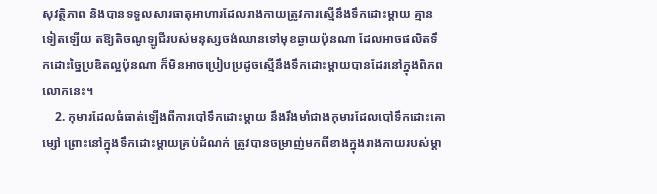សុវត្ថិភាព និងបានទទួលសារធាតុអាហារដែលរាងកាយត្រូវការស្មើនឹងទឹកដោះម្ដាយ គ្មានទៀតឡើយ តឱ្យតិចណូឡូជីរបស់មនុស្សចង់ឈានទៅមុខឆ្ងាយប៉ុនណា ដែលអាចផលិតទឹកដោះច្នៃប្រឌិតល្អប៉ុនណា ក៏មិនអាចប្រៀបប្រដូចស្មើនឹងទឹកដោះម្ដាយបានដែរនៅក្នុងពិភពលោកនេះ។
    2. កុមារដែលធំធាត់ឡើងពីការបៅទឹកដោះម្ដាយ នឹងរឹងមាំជាងកុមារដែលបៅទឹកដោះគោម្សៅ ព្រោះនៅក្នុងទឹកដោះម្ដាយគ្រប់ដំណក់ ត្រូវបានចម្រាញ់មកពីខាងក្នុងរាងកាយរបស់ម្ដា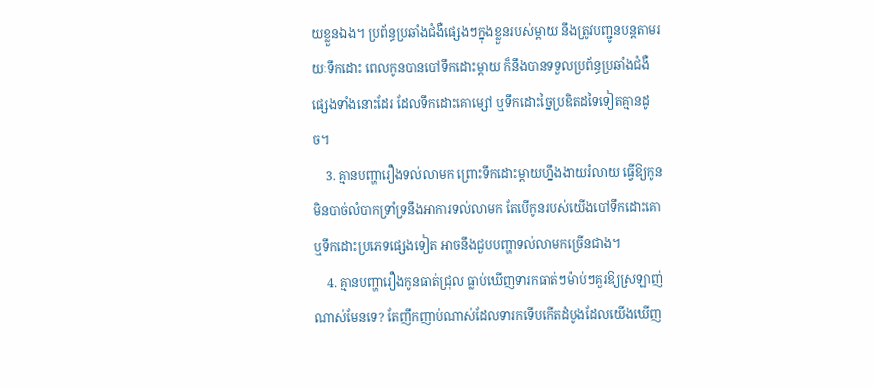យខ្លួនឯង។ ប្រព័ន្ធប្រឆាំងជំងឺផ្សេងៗក្នុងខ្លួនរបស់ម្ដាយ នឹងត្រូវបញ្ជូនបន្តតាមរយៈទឹកដោះ ពេលកូនបានបៅទឹកដោះម្ដាយ ក៏នឹងបានទទួលប្រព័ន្ធប្រឆាំងជំងឺផ្សេងទាំងនោះដែរ ដែលទឹកដោះគោម្សៅ ឬទឹកដោះច្នៃប្រឌិតដទៃទៀតគ្មានដូច។
    3. គ្មានបញ្ហារឿងទល់លាមក ព្រោះទឹកដោះម្ដាយហ្នឹងងាយរំលាយ ធ្វើឱ្យកូនមិនបាច់លំបាកទ្រាំទ្រនឹងអាការទល់លាមក តែបើកូនរបស់យើងបៅទឹកដោះគោ ឬទឹកដោះប្រភេទផ្សេងទៀត អាចនឹងជួបបញ្ហាទល់លាមកច្រើនជាង។
    4. គ្មានបញ្ហារឿងកូនធាត់ជ្រុល ធ្លាប់ឃើញទារកធាត់ៗម៉ាប់ៗគួរឱ្យស្រឡាញ់ណាស់មែនទេ? តែញឹកញាប់ណាស់ដែលទារកទើបកើតដំបូងដែលយើងឃើញ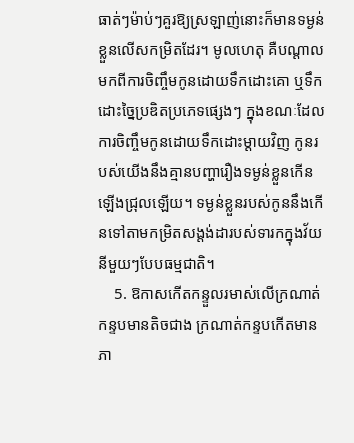ធាត់ៗម៉ាប់ៗគួរឱ្យស្រឡាញ់នោះក៏មានទម្ងន់ខ្លួនលើសកម្រិតដែរ។ មូលហេតុ គឺបណ្ដាលមកពីការចិញ្ចឹមកូនដោយទឹកដោះគោ ឬទឹកដោះច្នៃប្រឌិតប្រភេទផ្សេងៗ ក្នុងខណៈដែលការចិញ្ចឹមកូនដោយទឹកដោះម្ដាយវិញ កូនរបស់យើងនឹងគ្មានបញ្ហារឿងទម្ងន់ខ្លួនកើនឡើងជ្រុលឡើយ។ ទម្ងន់ខ្លួនរបស់កូននឹងកើនទៅតាមកម្រិតសង្តង់ដារបស់ទារកក្នុងវ័យនីមួយៗបែបធម្មជាតិ។
    5. ឱកាសកើតកន្ទួលរមាស់លើក្រណាត់កន្ទបមានតិចជាង ក្រណាត់កន្ទបកើតមានភា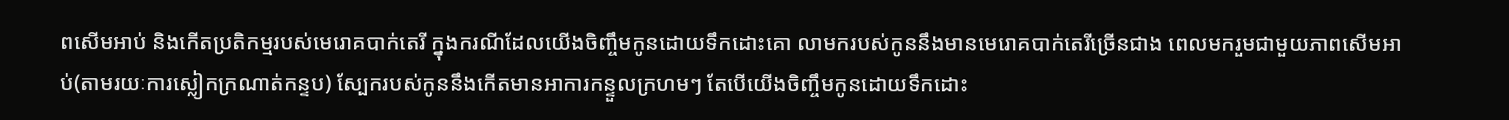ពសើមអាប់ និងកើតប្រតិកម្មរបស់មេរោគបាក់តេរី ក្នុងករណីដែលយើងចិញ្ចឹមកូនដោយទឹកដោះគោ លាមករបស់កូននឹងមានមេរោគបាក់តេរីច្រើនជាង ពេលមករួមជាមួយភាពសើមអាប់(តាមរយៈការស្លៀកក្រណាត់កន្ទប) ស្បែករបស់កូននឹងកើតមានអាការកន្ទួលក្រហមៗ តែបើយើងចិញ្ចឹមកូនដោយទឹកដោះ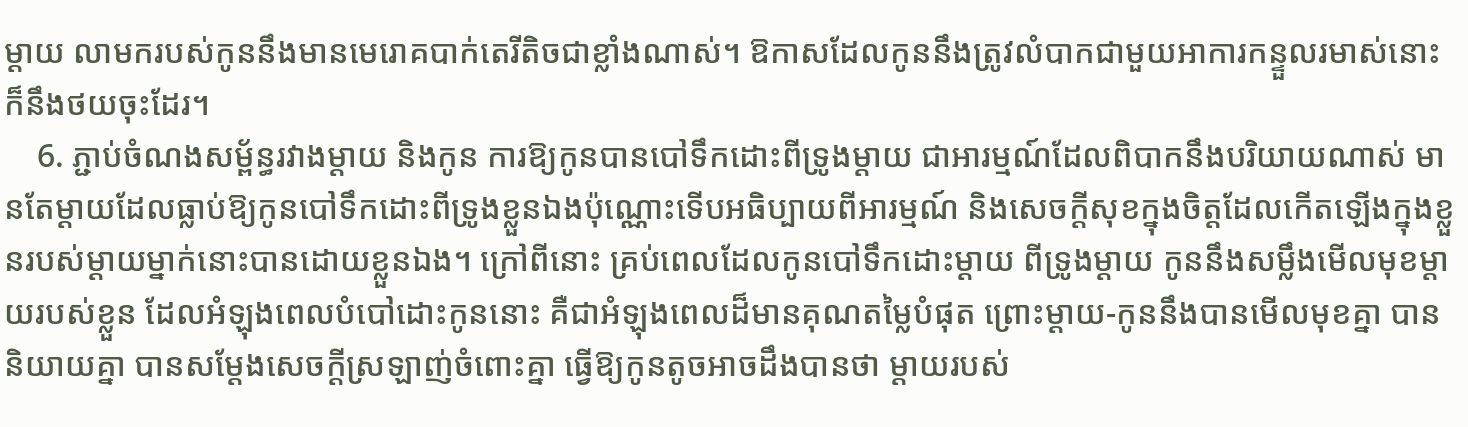ម្ដាយ លាមករបស់កូននឹងមានមេរោគបាក់តេរីតិចជាខ្លាំងណាស់។ ឱកាសដែលកូននឹងត្រូវលំបាកជាមួយអាការកន្ទួលរមាស់នោះ ក៏នឹងថយចុះដែរ។
    6. ភ្ជាប់ចំណងសម្ព័ន្ធរវាងម្ដាយ និងកូន ការឱ្យកូនបានបៅទឹកដោះពីទ្រូងម្ដាយ ជាអារម្មណ៍ដែលពិបាកនឹងបរិយាយណាស់ មានតែម្ដាយដែលធ្លាប់ឱ្យកូនបៅទឹកដោះពីទ្រូងខ្លួនឯងប៉ុណ្ណោះទើបអធិប្បាយពីអារម្មណ៍ និងសេចក្ដីសុខក្នុងចិត្តដែលកើតឡើងក្នុងខ្លួនរបស់ម្ដាយម្នាក់នោះបានដោយខ្លួនឯង។ ក្រៅពីនោះ គ្រប់ពេលដែលកូនបៅទឹកដោះម្ដាយ ពីទ្រូងម្ដាយ កូននឹងសម្លឹងមើលមុខម្ដាយរបស់ខ្លួន ដែលអំឡុងពេលបំបៅដោះកូននោះ គឺជាអំឡុងពេលដ៏មានគុណតម្លៃបំផុត ព្រោះម្ដាយ-កូននឹងបានមើលមុខគ្នា បាននិយាយគ្នា បានសម្ដែងសេចក្ដីស្រឡាញ់ចំពោះគ្នា ធ្វើឱ្យកូនតូចអាចដឹងបានថា ម្ដាយរបស់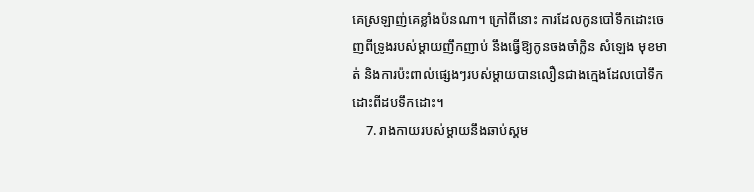គេស្រឡាញ់គេខ្លាំងប៉នណា។ ក្រៅពីនោះ ការដែលកូនបៅទឹកដោះចេញពីទ្រូងរបស់ម្ដាយញឹកញាប់ នឹងធ្វើឱ្យកូនចងចាំក្លិន សំឡេង មុខមាត់ និងការប៉ះពាល់ផ្សេងៗរបស់ម្ដាយបានលឿនជាងក្មេងដែលបៅទឹកដោះពីដបទឹកដោះ។
    7. រាងកាយរបស់ម្ដាយនឹងឆាប់ស្គម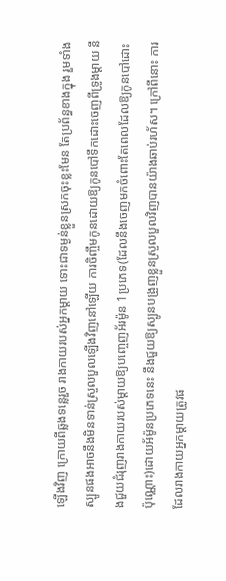ឡើងវិញ ក្រោយពីឆ្លងទន្លេរួច រាងកាយរបស់អ្នកម្ដាយ ទោះជាទម្ងន់ខ្លួនស្រកចុះខ្លះមែន តែប្រព័ន្ធខាងក្នុង រួមទាំងស្បូនផងអាចនឹងមិនទាន់ស្រួលបួលឡើងវិញនៅឡើយ ការចិញ្ចឹមកូនដោយឱ្យកូនបៅទឹកដោះចេញពីទ្រូងម្ដាយ នឹងជួយជំរុញរាងកាយរបស់ម្ដាយឱ្យបញ្ចេញអ័រម៉ូន 1ប្រភេទ(ដែលនឹងចេញមកចំពោះតែពេលដែលឱ្យកូនបៅដោះប៉ុណ្ណោះ)ដោយអ័ម៉ូនប្រភេទនេះ នឹងជួយឱ្យស្បូនបង្រួញខ្លួនស្រួលបួលវិញបានយ៉ាងឆាប់រហ័ស។ ក្រៅពីនោះ ការដែលរាងកាយអ្នកម្ដាយត្រូវផ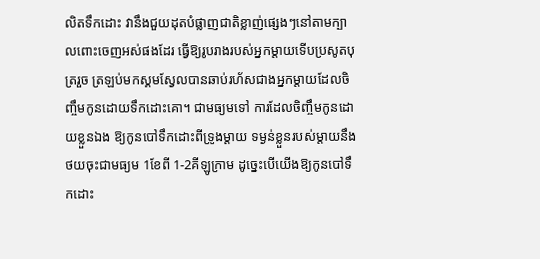លិតទឹកដោះ វានឹងជួយដុតបំផ្លាញជាតិខ្លាញ់ផ្សេងៗនៅតាមក្បាលពោះចេញអស់ផងដែរ ធ្វើឱ្យរូបរាងរបស់អ្នកម្ដាយទើបប្រសូតបុត្ររួច ត្រឡប់មកស្គមស្វែលបានឆាប់រហ័សជាងអ្នកម្ដាយដែលចិញ្ចឹមកូនដោយទឹកដោះគោ។ ជាមធ្យមទៅ ការដែលចិញ្ចឹមកូនដោយខ្លួនឯង ឱ្យកូនបៅទឹកដោះពីទ្រូងម្ដាយ ទម្ងន់ខ្លួនរបស់ម្ដាយនឹងថយចុះជាមធ្យម 1ខែពី 1-2គីឡូក្រាម ដូច្នេះបើយើងឱ្យកូនបៅទឹកដោះ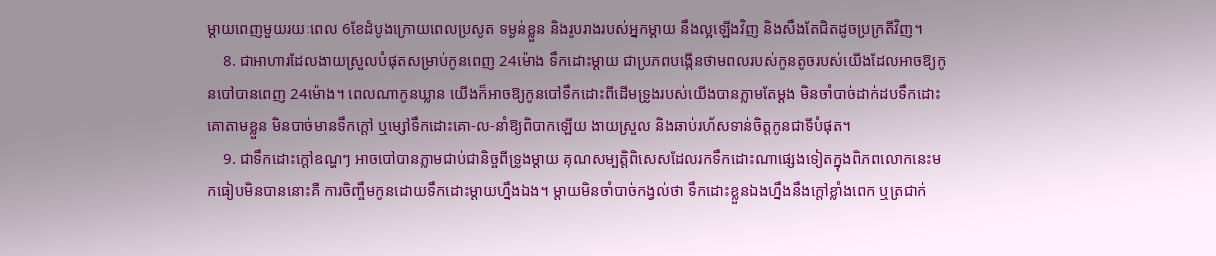ម្ដាយពេញមួយរយៈពេល 6ខែដំបូងក្រោយពេលប្រសូត ទម្ងន់ខ្លួន និងរូបរាងរបស់អ្នកម្ដាយ នឹងល្អឡើងវិញ និងសឹងតែជិតដូចប្រក្រតីវិញ។
    8. ជាអាហារដែលងាយស្រួលបំផុតសម្រាប់កូនពេញ 24ម៉ោង ទឹកដោះម្ដាយ ជាប្រភពបង្កើនថាមពលរបស់កូនតូចរបស់យើងដែលអាចឱ្យកូនបៅបានពេញ 24ម៉ោង។ ពេលណាកូនឃ្លាន យើងក៏អាចឱ្យកូនបៅទឹកដោះពីដើមទ្រូងរបស់យើងបានភ្លាមតែម្ដង មិនចាំបាច់ដាក់ដបទឹកដោះគោតាមខ្លួន មិនបាច់មានទឹកក្ដៅ ឬម្សៅទឹកដោះគោ-ល-នាំឱ្យពិបាកឡើយ ងាយស្រួល និងឆាប់រហ័សទាន់ចិត្តកូនជាទីបំផុត។
    9. ជាទឹកដោះក្ដៅឧណ្ហៗ អាចបៅបានភ្លាមជាប់ជានិច្ចពីទ្រូងម្ដាយ គុណសម្បត្តិពិសេសដែលរកទឹកដោះណាផ្សេងទៀតក្នុងពិភពលោកនេះមកធៀបមិនបាននោះគឺ ការចិញ្ចឹមកូនដោយទឹកដោះម្ដាយហ្នឹងឯង។ ម្ដាយមិនចាំបាច់កង្វល់ថា ទឹកដោះខ្លួនឯងហ្នឹងនឹងក្ដៅខ្លាំងពេក ឬត្រជាក់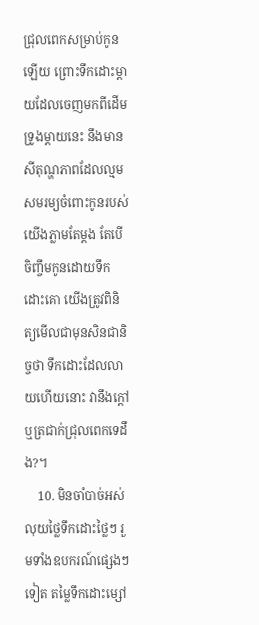ជ្រុលពេកសម្រាប់កូនឡើយ ព្រោះទឹកដោះម្ដាយដែលចេញមកពីដើមទ្រូងម្ដាយនេះ នឹងមានសីតុណ្ហភាពដែលល្មមសមរម្យចំពោះកូនរបស់យើងភ្លាមតែម្ដង តែបើចិញ្ចឹមកូនដោយទឹកដោះគោ យើងត្រូវពិនិត្យមើលជាមុនសិនជានិច្ចថា ទឹកដោះដែលលាយហើយនោះ វានឹងក្ដៅ ឬត្រជាក់ជ្រុលពេកទេដឹង?។
    10. មិនចាំបាច់អស់លុយថ្លៃទឹកដោះថ្លៃៗ រួមទាំងឧបករណ៍ផ្សេងៗទៀត តម្លៃទឹកដោះម្សៅ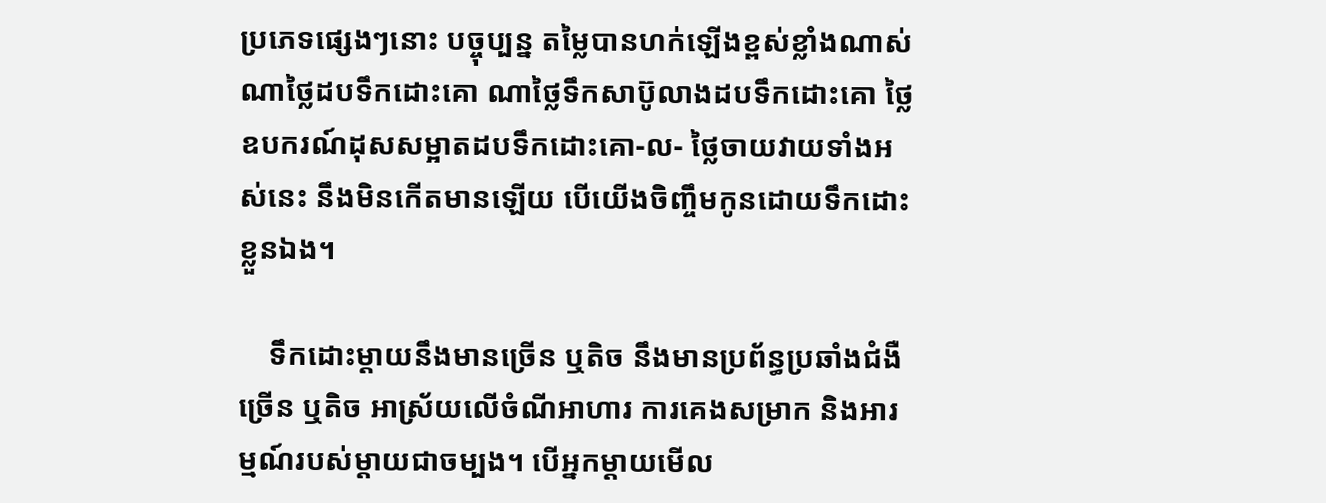ប្រភេទផ្សេងៗនោះ បច្ចុប្បន្ន តម្លៃបានហក់ឡើងខ្ពស់ខ្លាំងណាស់ ណាថ្លៃដបទឹកដោះគោ ណាថ្លៃទឹកសាប៊ូលាងដបទឹកដោះគោ ថ្លៃឧបករណ៍ដុសសម្អាតដបទឹកដោះគោ-ល- ថ្លៃចាយវាយទាំងអស់នេះ នឹងមិនកើតមានឡើយ បើយើងចិញ្ចឹមកូនដោយទឹកដោះខ្លួនឯង។

    ទឹកដោះម្ដាយនឹងមានច្រើន ឬតិច នឹងមានប្រព័ន្ធប្រឆាំងជំងឺច្រើន ឬតិច អាស្រ័យលើចំណីអាហារ ការគេងសម្រាក និងអារម្មណ៍របស់ម្ដាយជាចម្បង។ បើអ្នកម្ដាយមើល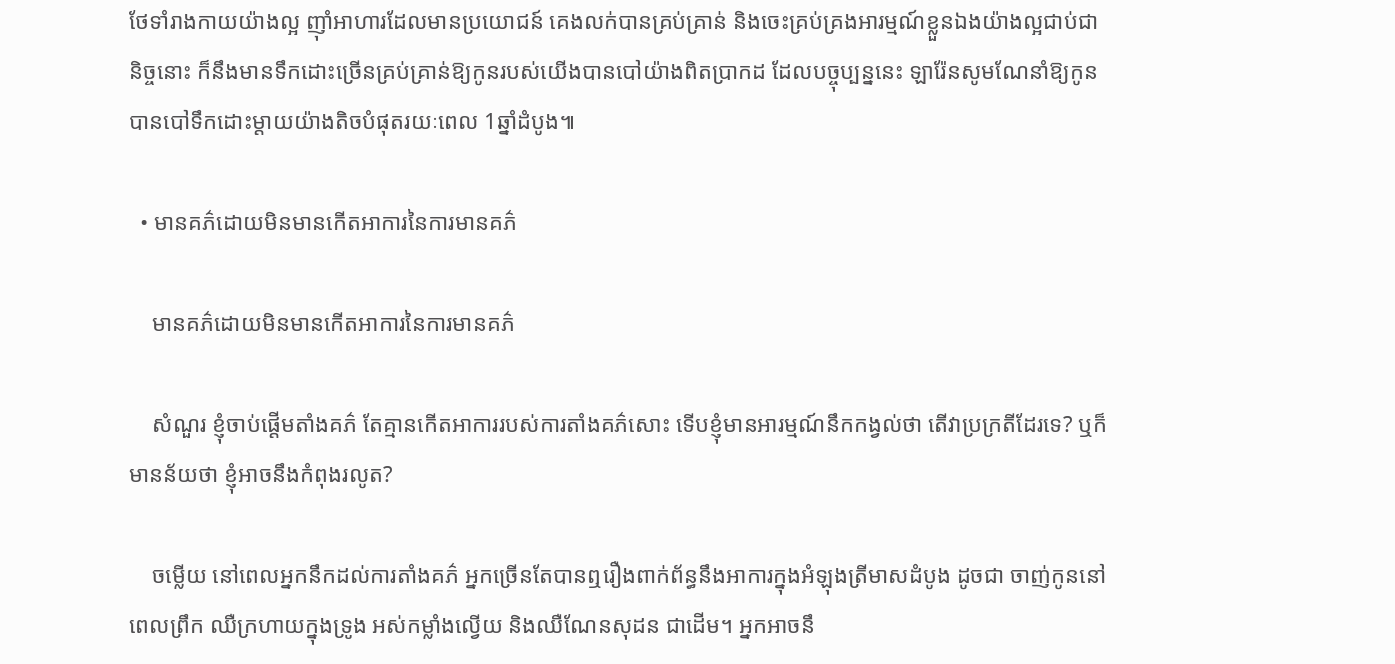ថែទាំរាងកាយយ៉ាងល្អ ញ៉ាំអាហារដែលមានប្រយោជន៍ គេងលក់បានគ្រប់គ្រាន់ និងចេះគ្រប់គ្រងអារម្មណ៍ខ្លួនឯងយ៉ាងល្អជាប់ជានិច្ចនោះ ក៏នឹងមានទឹកដោះច្រើនគ្រប់គ្រាន់ឱ្យកូនរបស់យើងបានបៅយ៉ាងពិតប្រាកដ ដែលបច្ចុប្បន្ននេះ ឡារ៉ែនសូមណែនាំឱ្យកូនបានបៅទឹកដោះម្ដាយយ៉ាងតិចបំផុតរយៈពេល 1ឆ្នាំដំបូង៕

  • មានគភ៌ដោយមិនមានកើតអាការនៃការមានគភ៌

    មានគភ៌ដោយមិនមានកើតអាការនៃការមានគភ៌

    សំណួរ ខ្ញុំចាប់ផ្ដើមតាំងគភ៌ តែគ្មានកើតអាការរបស់ការតាំងគភ៌សោះ ទើបខ្ញុំមានអារម្មណ៍នឹកកង្វល់ថា តើវាប្រក្រតីដែរទេ? ឬក៏មានន័យថា ខ្ញុំអាចនឹងកំពុងរលូត?

    ចម្លើយ នៅពេលអ្នកនឹកដល់ការតាំងគភ៌ អ្នកច្រើនតែបានឮរឿងពាក់ព័ន្ធនឹងអាការក្នុងអំឡុងត្រីមាសដំបូង ដូចជា ចាញ់កូននៅពេលព្រឹក ឈឺក្រហាយក្នុងទ្រូង អស់កម្លាំងល្វើយ និងឈឺណែនសុដន ជាដើម។ អ្នកអាចនឹ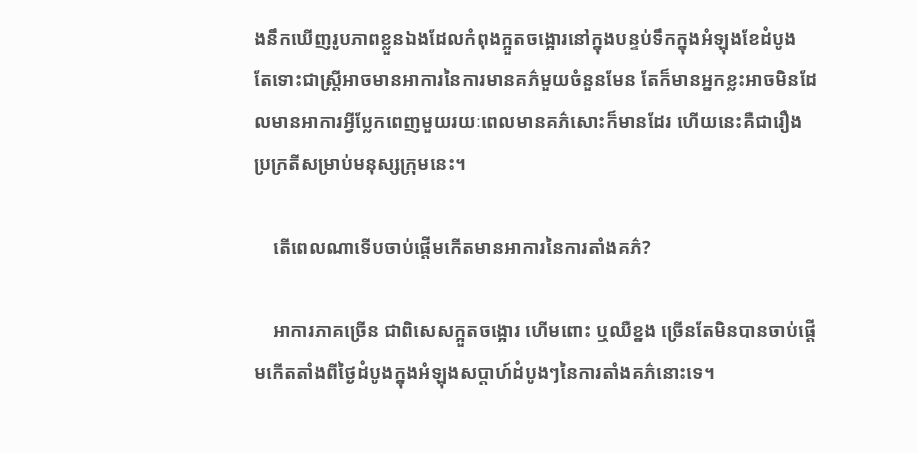ងនឹកឃើញរូបភាពខ្លួនឯងដែលកំពុងក្អួតចង្អោរនៅក្នុងបន្ទប់ទឹកក្នុងអំឡុងខែដំបូង តែទោះជាស្រ្តីអាចមានអាការនៃការមានគភ៌មួយចំនួនមែន តែក៏មានអ្នកខ្លះអាចមិនដែលមានអាការអ្វីប្លែកពេញមួយរយៈពេលមានគភ៌សោះក៏មានដែរ ហើយនេះគឺជារឿងប្រក្រតីសម្រាប់មនុស្សក្រុមនេះ។

    តើពេលណាទើបចាប់ផ្ដើមកើតមានអាការនៃការតាំងគភ៌?

    អាការភាគច្រើន ជាពិសេសក្អួតចង្អោរ ហើមពោះ ឬឈឺខ្នង ច្រើនតែមិនបានចាប់ផ្ដើមកើតតាំងពីថ្ងៃដំបូងក្នុងអំឡុងសប្ដាហ៍ដំបូងៗនៃការតាំងគភ៌នោះទេ។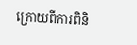ក្រោយពីការពិនិ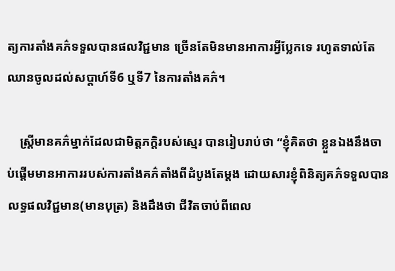ត្យការតាំងគភ៌ទទួលបានផលវិជ្ជមាន ច្រើនតែមិនមានអាការអ្វីប្លែកទេ រហូតទាល់តែឈានចូលដល់សប្ដាហ៍ទី6 ឬទី7 នៃការតាំងគភ៌។

    ស្រ្តីមានគភ៌ម្នាក់ដែលជាមិត្តភក្តិរបស់ស្មេរ បានរៀបរាប់ថា “ខ្ញុំគិតថា ខ្លួនឯងនឹងចាប់ផ្ដើមមានអាការរបស់ការតាំងគភ៌តាំងពីដំបូងតែម្ដង ដោយសារខ្ញុំពិនិត្យគភ៌ទទួលបានលទ្ធផលវិជ្ជមាន(មានបុត្រ) និងដឹងថា ជីវិតចាប់ពីពេល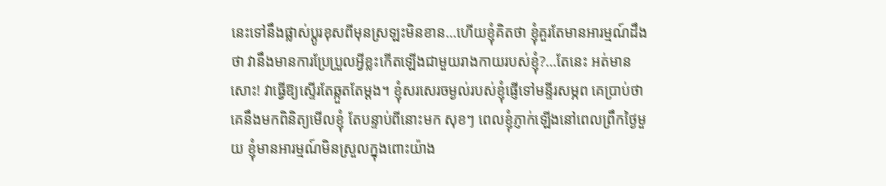នេះទៅនឹងផ្លាស់ប្ដូរខុសពីមុនស្រឡះមិនខាន…ហើយខ្ញុំគិតថា ខ្ញុំគួរតែមានអារម្មណ៍ដឹងថា វានឹងមានការប្រែប្រួលអ្វីខ្លះកើតឡើងជាមួយរាងកាយរបស់ខ្ញុំ?…តែនេះ អត់មានសោះ! វាធ្វើឱ្យស្ទើរតែឆ្កួតតែម្ដង។ ខ្ញុំសរសេរចម្ងល់របស់ខ្ញុំផ្ញើទៅមន្ទីរសម្ភព គេប្រាប់ថា គេនឹងមកពិនិត្យមើលខ្ញុំ តែបន្ទាប់ពីនោះមក សុខៗ ពេលខ្ញុំភ្ញាក់ឡើងនៅពេលព្រឹកថ្ងៃមួយ ខ្ញុំមានអារម្មណ៍មិនស្រួលក្នុងពោះយ៉ាង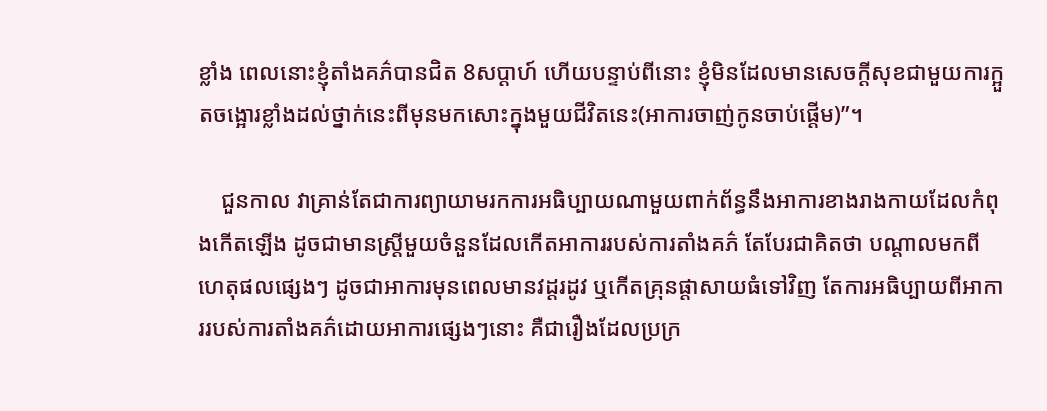ខ្លាំង ពេលនោះខ្ញុំតាំងគភ៌បានជិត 8សប្ដាហ៍ ហើយបន្ទាប់ពីនោះ ខ្ញុំមិនដែលមានសេចក្ដីសុខជាមួយការក្អួតចង្អោរខ្លាំងដល់ថ្នាក់នេះពីមុនមកសោះក្នុងមួយជីវិតនេះ(អាការចាញ់កូនចាប់ផ្ដើម)”។

    ជួនកាល វាគ្រាន់តែជាការព្យាយាមរកការអធិប្បាយណាមួយពាក់ព័ន្ធនឹងអាការខាងរាងកាយដែលកំពុងកើតឡើង ដូចជាមានស្រ្តីមួយចំនួនដែលកើតអាការរបស់ការតាំងគភ៌ តែបែរជាគិតថា បណ្ដាលមកពីហេតុផលផ្សេងៗ ដូចជាអាការមុនពេលមានវដ្ដរដូវ ឬកើតគ្រុនផ្ដាសាយធំទៅវិញ តែការអធិប្បាយពីអាការរបស់ការតាំងគភ៌ដោយអាការផ្សេងៗនោះ គឺជារឿងដែលប្រក្រ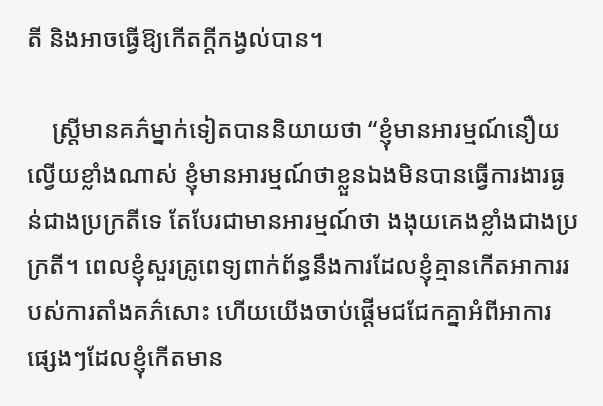តី និងអាចធ្វើឱ្យកើតក្ដីកង្វល់បាន។

    ស្រ្តីមានគភ៌ម្នាក់ទៀតបាននិយាយថា “ខ្ញុំមានអារម្មណ៍នឿយល្វើយខ្លាំងណាស់ ខ្ញុំមានអារម្មណ៍ថាខ្លួនឯងមិនបានធ្វើការងារធ្ងន់ជាងប្រក្រតីទេ តែបែរជាមានអារម្មណ៍ថា ងងុយគេងខ្លាំងជាងប្រក្រតី។ ពេលខ្ញុំសួរគ្រូពេទ្យពាក់ព័ន្ធនឹងការដែលខ្ញុំគ្មានកើតអាការរបស់ការតាំងគភ៌សោះ ហើយយើងចាប់ផ្ដើមជជែកគ្នាអំពីអាការផ្សេងៗដែលខ្ញុំកើតមាន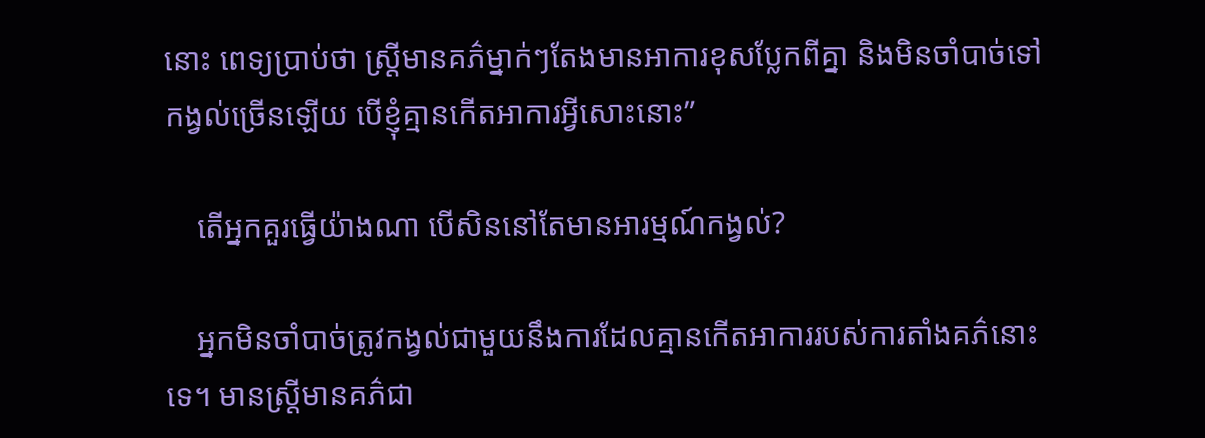នោះ ពេទ្យប្រាប់ថា ស្រ្តីមានគភ៌ម្នាក់ៗតែងមានអាការខុសប្លែកពីគ្នា និងមិនចាំបាច់ទៅកង្វល់ច្រើនឡើយ បើខ្ញុំគ្មានកើតអាការអ្វីសោះនោះ”

    តើអ្នកគួរធ្វើយ៉ាងណា បើសិននៅតែមានអារម្មណ៍កង្វល់?

    អ្នកមិនចាំបាច់ត្រូវកង្វល់ជាមួយនឹងការដែលគ្មានកើតអាការរបស់ការតាំងគភ៌នោះទេ។ មានស្រ្តីមានគភ៌ជា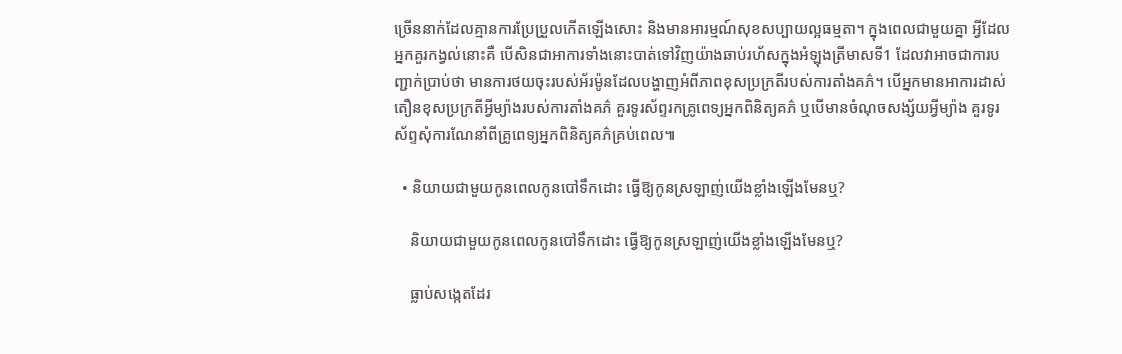ច្រើននាក់ដែលគ្មានការប្រែប្រួលកើតឡើងសោះ និងមានអារម្មណ៍សុខសប្បាយល្អធម្មតា។ ក្នុងពេលជាមួយគ្នា អ្វីដែលអ្នកគួរកង្វល់នោះគឺ បើសិនជាអាការទាំងនោះបាត់ទៅវិញយ៉ាងឆាប់រហ័សក្នុងអំឡុងត្រីមាសទី1 ដែលវាអាចជាការបញ្ជាក់ប្រាប់ថា មានការថយចុះរបស់អ័រម៉ូនដែលបង្ហាញអំពីភាពខុសប្រក្រតីរបស់ការតាំងគភ៌។ បើអ្នកមានអាការដាស់តឿនខុសប្រក្រតីអ្វីម្យ៉ាងរបស់ការតាំងគភ៌ គួរទូរស័ព្ទរកគ្រូពេទ្យអ្នកពិនិត្យគភ៌ ឬបើមានចំណុចសង្ស័យអ្វីម្យ៉ាង គួរទូរស័ព្ទសុំការណែនាំពីគ្រូពេទ្យអ្នកពិនិត្យគភ៌គ្រប់ពេល៕

  • និយាយជាមួយកូនពេលកូនបៅទឹកដោះ ធ្វើឱ្យកូនស្រឡាញ់យើងខ្លាំងឡើងមែនឬ?

    និយាយជាមួយកូនពេលកូនបៅទឹកដោះ ធ្វើឱ្យកូនស្រឡាញ់យើងខ្លាំងឡើងមែនឬ?

    ធ្លាប់សង្កេតដែរ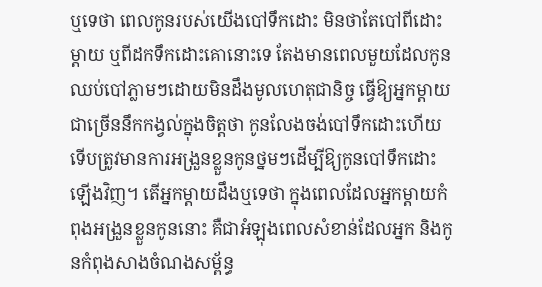ឬទេថា ពេលកូនរបស់យើងបៅទឹកដោះ មិនថាតែបៅពីដោះម្ដាយ ឬពីដកទឹកដោះគោនោះទេ តែងមានពេលមួយដែលកូនឈប់បៅភ្លាមៗដោយមិនដឹងមូលហេតុជានិច្ច ធ្វើឱ្យអ្នកម្ដាយជាច្រើននឹកកង្វល់ក្នុងចិត្តថា កូនលែងចង់បៅទឹកដោះហើយ ទើបត្រូវមានការអង្រួនខ្លួនកូនថ្នមៗដើម្បីឱ្យកូនបៅទឹកដោះឡើងវិញ។ តើអ្នកម្ដាយដឹងឬទេថា ក្នុងពេលដែលអ្នកម្ដាយកំពុងអង្រួនខ្លួនកូននោះ គឺជាអំឡុងពេលសំខាន់ដែលអ្នក និងកូនកំពុងសាងចំណងសម្ព័ន្ធ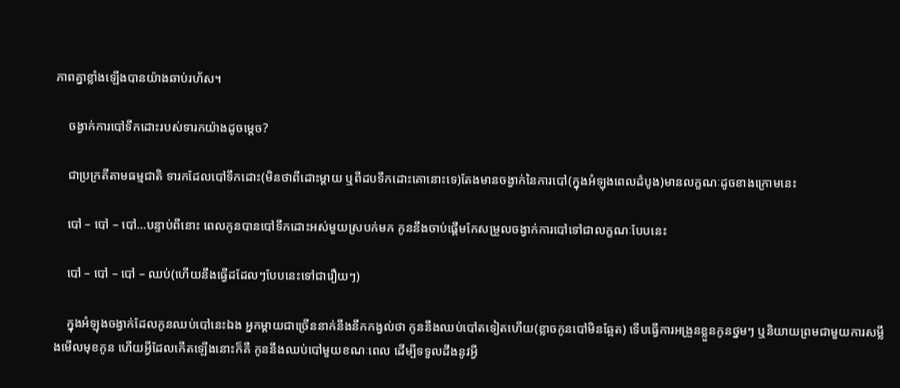ភាពគ្នាខ្លាំងឡើងបានយ៉ាងឆាប់រហ័ស។

    ចង្វាក់ការបៅទឹកដោះរបស់ទារកយ៉ាងដូចម្ដេច?

    ជាប្រក្រតីតាមធម្មជាតិ ទារកដែលបៅទឹកដោះ(មិនថាពីដោះម្ដាយ ឬពីដបទឹកដោះគោនោះទេ)តែងមានចង្វាក់នៃការបៅ(ក្នុងអំឡុងពេលដំបូង)មានលក្ខណៈដូចខាងក្រោមនេះ

    បៅ – បៅ – បៅ…បន្ទាប់ពីនោះ ពេលកូនបានបៅទឹកដោះអស់មួយស្របក់មក កូននឹងចាប់ផ្ដើមកែសម្រួលចង្វាក់ការបៅទៅជាលក្ខណៈបែបនេះ

    បៅ – បៅ – បៅ – ឈប់(ហើយនឹងធ្វើដដែលៗបែបនេះទៅជារឿយៗ)

    ក្នុងអំឡុងចង្វាក់ដែលកូនឈប់បៅនេះឯង អ្នកម្ដាយជាច្រើននាក់នឹងនឹកកង្វល់ថា កូននឹងឈប់បៅតទៀតហើយ(ខ្លាចកូនបៅមិនឆ្អែត) ទើបធ្វើការអង្រួនខ្លួនកូនថ្នមៗ ឬនិយាយព្រមជាមួយការសម្លឹងមើលមុខកូន ហើយអ្វីដែលកើតឡើងនោះក៏គឺ កូននឹងឈប់បៅមួយខណៈពេល ដើម្បីទទួលដឹងនូវអ្វី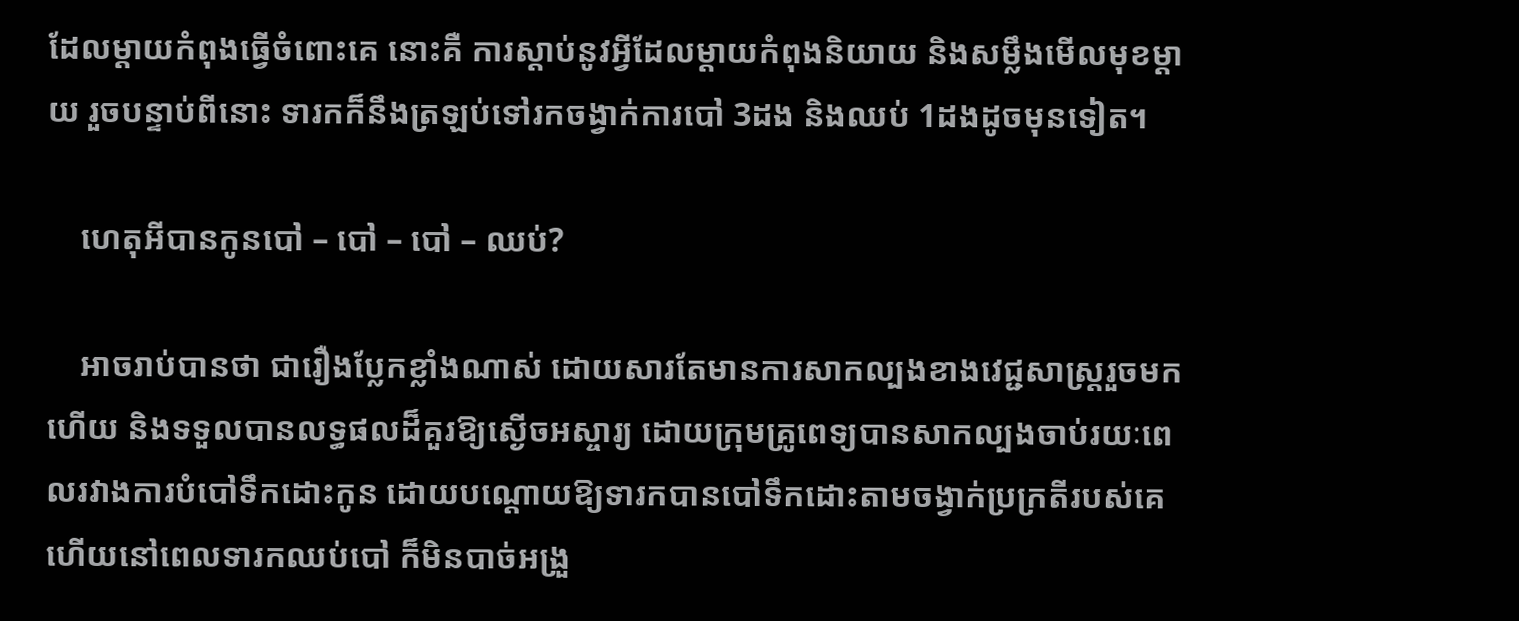ដែលម្ដាយកំពុងធ្វើចំពោះគេ នោះគឺ ការស្ដាប់នូវអ្វីដែលម្ដាយកំពុងនិយាយ និងសម្លឹងមើលមុខម្ដាយ រួចបន្ទាប់ពីនោះ ទារកក៏នឹងត្រឡប់ទៅរកចង្វាក់ការបៅ 3ដង និងឈប់ 1ដងដូចមុនទៀត។

    ហេតុអីបានកូនបៅ – បៅ – បៅ – ឈប់?

    អាចរាប់បានថា ជារឿងប្លែកខ្លាំងណាស់ ដោយសារតែមានការសាកល្បងខាងវេជ្ជសាស្រ្តរួចមកហើយ និងទទួលបានលទ្ធផលដ៏គួរឱ្យស្ងើចអស្ចារ្យ ដោយក្រុមគ្រូពេទ្យបានសាកល្បងចាប់រយៈពេលរវាងការបំបៅទឹកដោះកូន ដោយបណ្ដោយឱ្យទារកបានបៅទឹកដោះតាមចង្វាក់ប្រក្រតីរបស់គេ ហើយនៅពេលទារកឈប់បៅ ក៏មិនបាច់អង្រួ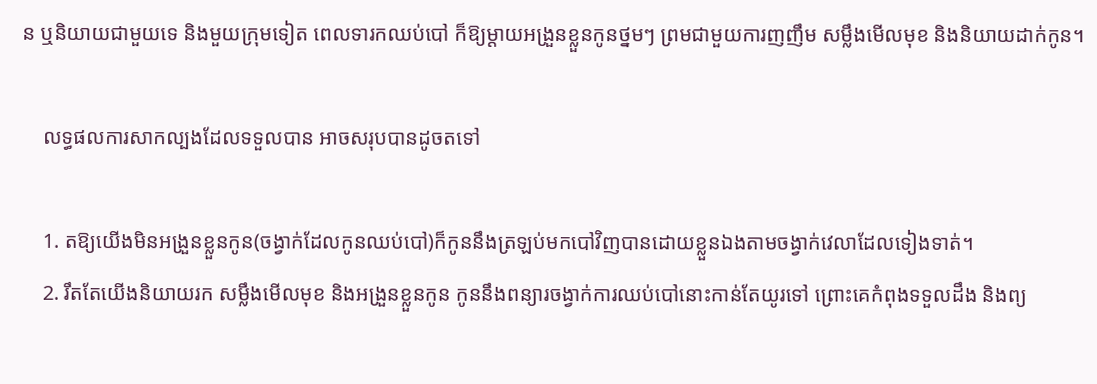ន ឬនិយាយជាមួយទេ និងមួយក្រុមទៀត ពេលទារកឈប់បៅ ក៏ឱ្យម្ដាយអង្រួនខ្លួនកូនថ្នមៗ ព្រមជាមួយការញញឹម សម្លឹងមើលមុខ និងនិយាយដាក់កូន។

    លទ្ធផលការសាកល្បងដែលទទួលបាន អាចសរុបបានដូចតទៅ

    1. តឱ្យយើងមិនអង្រួនខ្លួនកូន(ចង្វាក់ដែលកូនឈប់បៅ)ក៏កូននឹងត្រឡប់មកបៅវិញបានដោយខ្លួនឯងតាមចង្វាក់វេលាដែលទៀងទាត់។
    2. រឹតតែយើងនិយាយរក សម្លឹងមើលមុខ និងអង្រួនខ្លួនកូន កូននឹងពន្យារចង្វាក់ការឈប់បៅនោះកាន់តែយូរទៅ ព្រោះគេកំពុងទទួលដឹង និងព្យ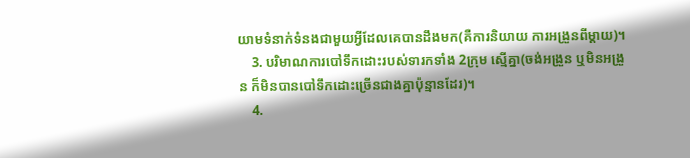យាមទំនាក់ទំនងជាមួយអ្វីដែលគេបានដឹងមក(គឺការនិយាយ ការអង្រួនពីម្ដាយ)។
    3. បរិមាណការបៅទឹកដោះរបស់ទារកទាំង 2ក្រុម ស្មើគ្នា(ចង់អង្រួន ឬមិនអង្រួន ក៏មិនបានបៅទឹកដោះច្រើនជាងគ្នាប៉ុន្មានដែរ)។
    4.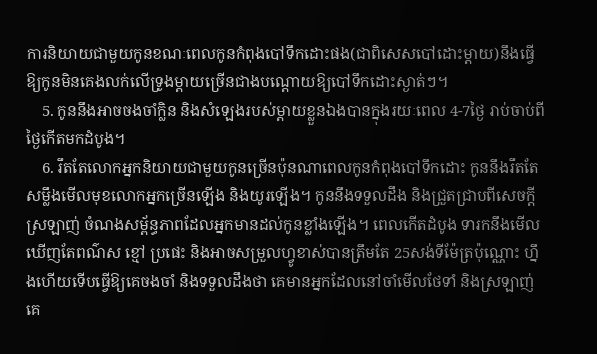ការនិយាយជាមួយកូនខណៈពេលកូនកំពុងបៅទឹកដោះផង(ជាពិសេសបៅដោះម្ដាយ)នឹងធ្វើឱ្យកូនមិនគេងលក់លើទ្រូងម្ដាយច្រើនជាងបណ្ដោយឱ្យបៅទឹកដោះស្ងាត់ៗ។
    5. កូននឹងអាចចងចាំក្លិន និងសំឡេងរបស់ម្ដាយខ្លួនឯងបានក្នុងរយៈពេល 4-7ថ្ងៃ រាប់ចាប់ពីថ្ងៃកើតមកដំបូង។
    6. រឹតតែលោកអ្នកនិយាយជាមួយកូនច្រើនប៉ុនណាពេលកូនកំពុងបៅទឹកដោះ កូននឹងរឹតតែសម្លឹងមើលមុខលោកអ្នកច្រើនឡើង និងយូរឡើង។ កូននឹងទទួលដឹង និងជ្រួតជ្រាបពីសេចក្ដីស្រឡាញ់ ចំណងសម្ព័ន្ធភាពដែលអ្នកមានដល់កូនខ្លាំងឡើង។ ពេលកើតដំបូង ទារកនឹងមើលឃើញតែពណ៌ស ខ្មៅ ប្រផេះ និងអាចសម្រួលហ្វូខាស់បានត្រឹមតែ 25សង់ទីម៉ែត្រប៉ុណ្ណោះ ហ្នឹងហើយទើបធ្វើឱ្យគេចងចាំ និងទទួលដឹងថា គេមានអ្នកដែលនៅចាំមើលថែទាំ និងស្រឡាញ់គេ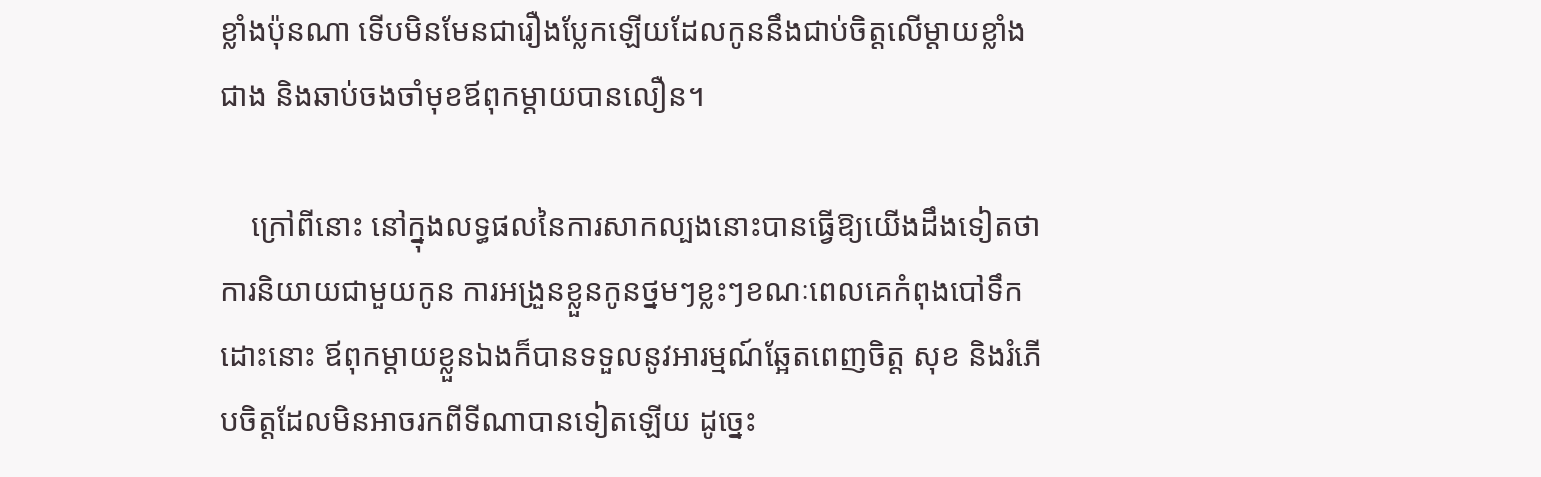ខ្លាំងប៉ុនណា ទើបមិនមែនជារឿងប្លែកឡើយដែលកូននឹងជាប់ចិត្តលើម្ដាយខ្លាំងជាង និងឆាប់ចងចាំមុខឪពុកម្ដាយបានលឿន។

    ក្រៅពីនោះ នៅក្នុងលទ្ធផលនៃការសាកល្បងនោះបានធ្វើឱ្យយើងដឹងទៀតថា ការនិយាយជាមួយកូន ការអង្រួនខ្លួនកូនថ្នមៗខ្លះៗខណៈពេលគេកំពុងបៅទឹកដោះនោះ ឪពុកម្ដាយខ្លួនឯងក៏បានទទួលនូវអារម្មណ៍ឆ្អែតពេញចិត្ត សុខ និងរំភើបចិត្តដែលមិនអាចរកពីទីណាបានទៀតឡើយ ដូច្នេះ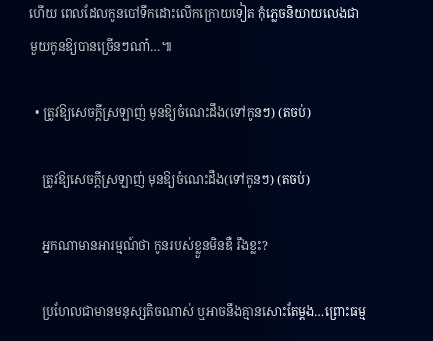ហើយ ពេលដែលកូនបៅទឹកដោះលើកក្រោយទៀត កុំភ្លេចនិយាយលេងជាមួយកូនឱ្យបានច្រើនៗណា៎…៕

  • ត្រូវឱ្យសេចក្ដីស្រឡាញ់ មុនឱ្យចំណេះដឹង(ទៅកូនៗ) (តចប់)

    ត្រូវឱ្យសេចក្ដីស្រឡាញ់ មុនឱ្យចំណេះដឹង(ទៅកូនៗ) (តចប់)

    អ្នកណាមានអារម្មណ៍ថា កូនរបស់ខ្លួនមិនឌឺ រឹងខ្លះ?

    ប្រហែលជាមានមនុស្សតិចណាស់ ឬអាចនឹងគ្មានសោះតែម្ដង…ព្រោះធម្ម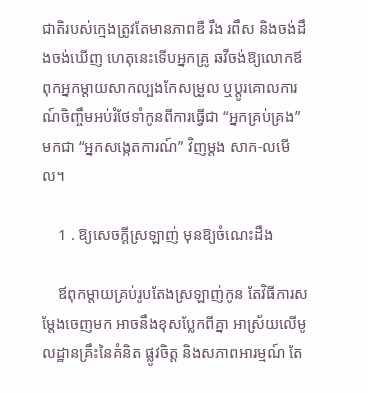ជាតិរបស់ក្មេងត្រូវតែមានភាពឌឺ រឹង រពឹស និងចង់ដឹងចង់ឃើញ ហេតុនេះទើបអ្នកគ្រូ ឆវីចង់ឱ្យលោកឪពុកអ្នកម្ដាយសាកល្បងកែសម្រួល ឬប្ដូរគោលការណ៍ចិញ្ចឹមអប់រំថែទាំកូនពីការធ្វើជា “អ្នកគ្រប់គ្រង” មកជា “អ្នកសង្កេតការណ៍” វិញម្ដង សាក-លមើល។

    1 . ឱ្យសេចក្ដីស្រឡាញ់ មុនឱ្យចំណេះដឹង

    ឪពុកម្ដាយគ្រប់រូបតែងស្រឡាញ់កូន តែវិធីការសម្ដែងចេញមក អាចនឹងខុសប្លែកពីគ្នា អាស្រ័យលើមូលដ្ឋានគ្រឹះនៃគំនិត ផ្លូវចិត្ត និងសភាពអារម្មណ៍ តែ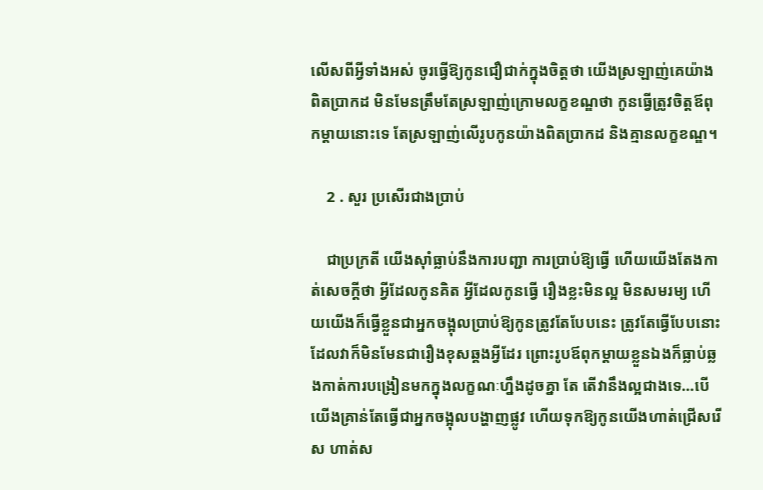លើសពីអ្វីទាំងអស់ ចូរធ្វើឱ្យកូនជឿជាក់ក្នុងចិត្តថា យើងស្រឡាញ់គេយ៉ាងពិតប្រាកដ មិនមែនត្រឹមតែស្រឡាញ់ក្រោមលក្ខខណ្ឌថា កូនធ្វើត្រូវចិត្តឪពុកម្ដាយនោះទេ តែស្រឡាញ់លើរូបកូនយ៉ាងពិតប្រាកដ និងគ្មានលក្ខខណ្ឌ។

    2 . សួរ ប្រសើរជាងប្រាប់

    ជាប្រក្រតី យើងស៊ាំធ្លាប់នឹងការបញ្ជា ការប្រាប់ឱ្យធ្វើ ហើយយើងតែងកាត់សេចក្ដីថា អ្វីដែលកូនគិត អ្វីដែលកូនធ្វើ រឿងខ្លះមិនល្អ មិនសមរម្យ ហើយយើងក៏ធ្វើខ្លួនជាអ្នកចង្អុលប្រាប់ឱ្យកូនត្រូវតែបែបនេះ ត្រូវតែធ្វើបែបនោះ ដែលវាក៏មិនមែនជារឿងខុសឆ្គងអ្វីដែរ ព្រោះរូបឪពុកម្ដាយខ្លួនឯងក៏ធ្លាប់ឆ្លងកាត់ការបង្រៀនមកក្នុងលក្ខណៈហ្នឹងដូចគ្នា តែ តើវានឹងល្អជាងទេ…បើយើងគ្រាន់តែធ្វើជាអ្នកចង្អុលបង្ហាញផ្លូវ ហើយទុកឱ្យកូនយើងហាត់ជ្រើសរើស ហាត់ស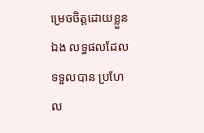ម្រេចចិត្តដោយខ្លួនឯង លទ្ធផលដែលទទួលបាន ប្រហែល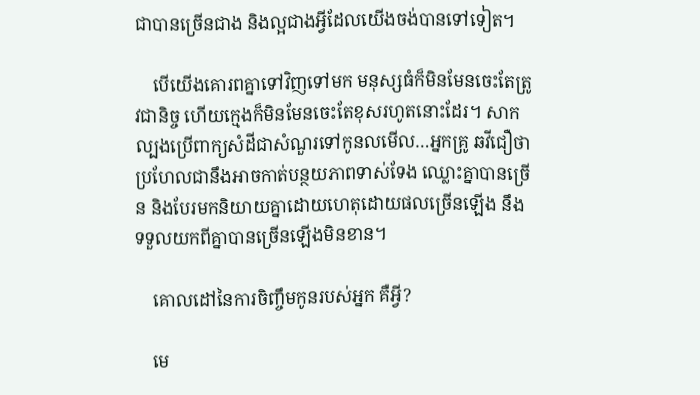ជាបានច្រើនជាង និងល្អជាងអ្វីដែលយើងចង់បានទៅទៀត។

    បើយើងគោរពគ្នាទៅវិញទៅមក មនុស្សធំក៏មិនមែនចេះតែត្រូវជានិច្ច ហើយក្មេងក៏មិនមែនចេះតែខុសរហូតនោះដែរ។ សាកល្បងប្រើពាក្យសំដីជាសំណួរទៅកូនលមើល…អ្នកគ្រូ ឆវីជឿថា ប្រហែលជានឹងអាចកាត់បន្ថយភាពទាស់ទែង ឈ្លោះគ្នាបានច្រើន និងបែរមកនិយាយគ្នាដោយហេតុដោយផលច្រើនឡើង នឹងទទួលយកពីគ្នាបានច្រើនឡើងមិនខាន។

    គោលដៅនៃការចិញ្ចឹមកូនរបស់អ្នក គឺអ្វី?

    មេ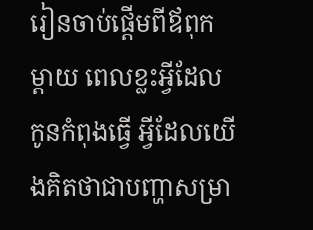រៀនចាប់ផ្ដើមពីឪពុកម្ដាយ ពេលខ្លះអ្វីដែលកូនកំពុងធ្វើ អ្វីដែលយើងគិតថាជាបញ្ហាសម្រា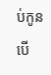ប់កូន បើ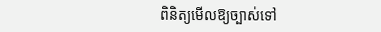ពិនិត្យមើលឱ្យច្បាស់ទៅ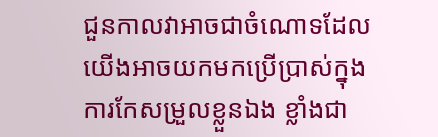ជួនកាលវាអាចជាចំណោទដែលយើងអាចយកមកប្រើប្រាស់ក្នុងការកែសម្រួលខ្លួនឯង ខ្លាំងជា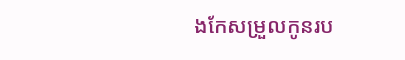ងកែសម្រួលកូនរប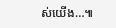ស់យើង…៕